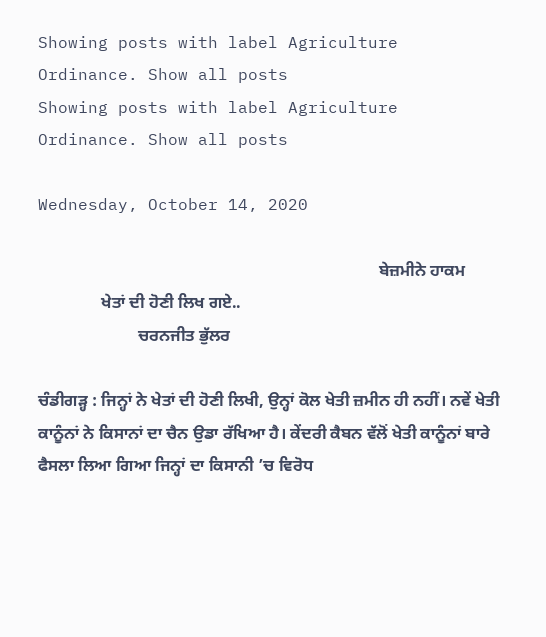Showing posts with label Agriculture Ordinance. Show all posts
Showing posts with label Agriculture Ordinance. Show all posts

Wednesday, October 14, 2020

                                                                                  ਬੇਜ਼ਮੀਨੇ ਹਾਕਮ
               ਖੇਤਾਂ ਦੀ ਹੋਣੀ ਲਿਖ ਗਏ..
                        ਚਰਨਜੀਤ ਭੁੱਲਰ

ਚੰਡੀਗੜ੍ਹ : ਜਿਨ੍ਹਾਂ ਨੇ ਖੇਤਾਂ ਦੀ ਹੋਣੀ ਲਿਖੀ, ਉਨ੍ਹਾਂ ਕੋਲ ਖੇਤੀ ਜ਼ਮੀਨ ਹੀ ਨਹੀਂ। ਨਵੇਂ ਖੇਤੀ ਕਾਨੂੰਨਾਂ ਨੇ ਕਿਸਾਨਾਂ ਦਾ ਚੈਨ ਉਡਾ ਰੱਖਿਆ ਹੈ। ਕੇਂਦਰੀ ਕੈਬਨ ਵੱਲੋਂ ਖੇਤੀ ਕਾਨੂੰਨਾਂ ਬਾਰੇ ਫੈਸਲਾ ਲਿਆ ਗਿਆ ਜਿਨ੍ਹਾਂ ਦਾ ਕਿਸਾਨੀ ’ਚ ਵਿਰੋਧ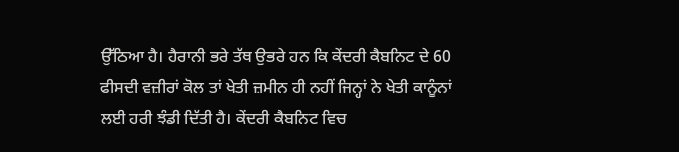ਉੱਠਿਆ ਹੈ। ਹੈਰਾਨੀ ਭਰੇ ਤੱਥ ਉਭਰੇ ਹਨ ਕਿ ਕੇਂਦਰੀ ਕੈਬਨਿਟ ਦੇ 60 ਫੀਸਦੀ ਵਜ਼ੀਰਾਂ ਕੋਲ ਤਾਂ ਖੇਤੀ ਜ਼ਮੀਨ ਹੀ ਨਹੀਂ ਜਿਨ੍ਹਾਂ ਨੇ ਖੇਤੀ ਕਾਨੂੰਨਾਂ ਲਈ ਹਰੀ ਝੰਡੀ ਦਿੱਤੀ ਹੈ। ਕੇਂਦਰੀ ਕੈਬਨਿਟ ਵਿਚ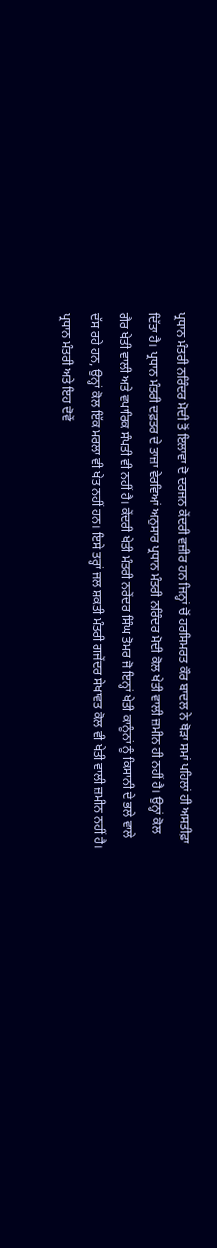ਪ੍ਰਧਾਨ ਮੰਤਰੀ ਨਰਿੰਦਰ ਮੋਦੀ ਤੋਂ ਇਲਾਵਾ ਦੋ ਦਰਜਨ ਕੇਂਦਰੀ ਵਜ਼ੀਰ ਹਨ ਜਿਨ੍ਹਾਂ ਚੋਂ ਹਰਸਿਮਰਤ ਕੌਰ ਬਾਦਲ ਨੇ ਥੋੜਾ ਸਮਾਂ ਪਹਿਲਾਂ ਹੀ ਅਸਤੀਫ਼ਾ ਦਿੱਤਾ ਹੈ। ਪ੍ਰਧਾਨ ਮੰਤਰੀ ਦਫ਼ਤਰ ਦੇ ਤਾਜ਼ਾ ਵੇਰਵਿਆਂ ਅਨੁਸਾਰ ਪ੍ਰਧਾਨ ਮੰਤਰੀ ਨਰਿੰਦਰ ਮੋਦੀ ਕੋਲ ਖੇਤੀ ਵਾਲੀ ਜ਼ਮੀਨ ਹੀ ਨਹੀਂ ਹੈ। ਉਨ੍ਹਾਂ ਕੋਲ ਗੈਰ ਖੇਤੀ ਵਾਲੀ ਅਤੇ ਵਪਾਰਿਕ ਸੰਪਤੀ ਵੀ ਨਹੀਂ ਹੈ। ਕੇਂਦਰੀ ਖੇਤੀ ਮੰਤਰੀ ਨਰੇਂਦਰ ਸਿੰਘ ਤੋਮਰ ਜੋ ਇਨ੍ਹਾਂ ਖੇਤੀ ਕਾਨੂੰਨਾਂ ਨੂੰ ਕਿਸਾਨੀ ਦੇ ਭਲੇ ਵਾਲੇ ਦੱਸ ਰਹੇ ਹਨ, ਉਨ੍ਹਾਂ ਕੋਲ ਇੱਕ ਮਰਲਾ ਵੀ ਖੇਤ ਨਹੀਂ ਹਨ। ਇਸੇ ਤਰ੍ਹਾਂ ਜਲ ਸ਼ਕਤੀ ਮੰਤਰੀ ਗਜੇਂਦਰ ਸੇਖਾਵਤ ਕੋਲ ਵੀ ਖੇਤੀ ਵਾਲੀ ਜ਼ਮੀਨ ਨਹੀਂ ਹੈ। ਪ੍ਰਧਾਨ ਮੰਤਰੀ ਅਤੇ ਇਹ ਦੋਵੇਂ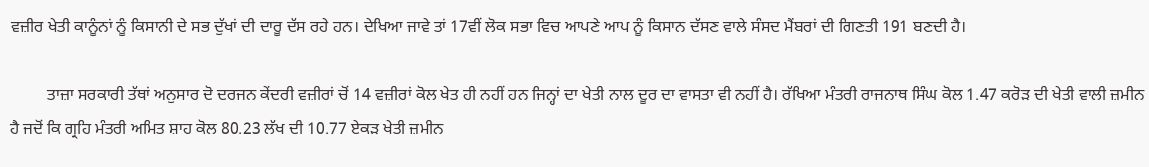ਵਜ਼ੀਰ ਖੇਤੀ ਕਾਨੂੰਨਾਂ ਨੂੰ ਕਿਸਾਨੀ ਦੇ ਸਭ ਦੁੱਖਾਂ ਦੀ ਦਾਰੂ ਦੱਸ ਰਹੇ ਹਨ। ਦੇਖਿਆ ਜਾਵੇ ਤਾਂ 17ਵੀਂ ਲੋਕ ਸਭਾ ਵਿਚ ਆਪਣੇ ਆਪ ਨੂੰ ਕਿਸਾਨ ਦੱਸਣ ਵਾਲੇ ਸੰਸਦ ਮੈਂਬਰਾਂ ਦੀ ਗਿਣਤੀ 191 ਬਣਦੀ ਹੈ।

         ਤਾਜ਼ਾ ਸਰਕਾਰੀ ਤੱਥਾਂ ਅਨੁਸਾਰ ਦੋ ਦਰਜਨ ਕੇਂਦਰੀ ਵਜ਼ੀਰਾਂ ਚੋਂ 14 ਵਜ਼ੀਰਾਂ ਕੋਲ ਖੇਤ ਹੀ ਨਹੀਂ ਹਨ ਜਿਨ੍ਹਾਂ ਦਾ ਖੇਤੀ ਨਾਲ ਦੂਰ ਦਾ ਵਾਸਤਾ ਵੀ ਨਹੀਂ ਹੈ। ਰੱਖਿਆ ਮੰਤਰੀ ਰਾਜਨਾਥ ਸਿੰਘ ਕੋਲ 1.47 ਕਰੋੜ ਦੀ ਖੇਤੀ ਵਾਲੀ ਜ਼ਮੀਨ ਹੈ ਜਦੋਂ ਕਿ ਗ੍ਰਹਿ ਮੰਤਰੀ ਅਮਿਤ ਸ਼ਾਹ ਕੋਲ 80.23 ਲੱਖ ਦੀ 10.77 ਏਕੜ ਖੇਤੀ ਜ਼ਮੀਨ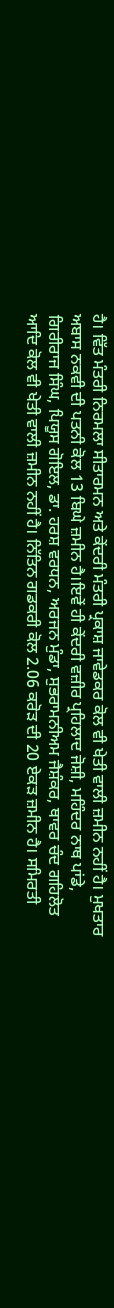ਹੈ। ਵਿੱਤ ਮੰਤਰੀ ਨਿਰਮਲਾ ਸੀਤਾਰਮਨ ਅਤੇ ਕੇਂਦਰੀ ਮੰਤਰੀ ਪ੍ਰਕਾਸ਼ ਜਾਵੇਡਕਰ ਕੋਲ ਵੀ ਖੇਤੀ ਵਾਲੀ ਜ਼ਮੀਨ ਨਹੀਂ ਹੈ। ਮੁਖਤਾਰ ਅਬਾਸ ਨਕਵੀ ਦੀ ਪਤਨੀ ਕੋਲ 13 ਬਿਘੇ ਜ਼ਮੀਨ ਹੈ।ਇਵੇਂ ਹੀ ਕੇਂਦਰੀ ਵਜ਼ੀਰ ਪ੍ਰਹਿਲਾਦ ਜੋਸ਼ੀ, ਮਹਿੰਦਰ ਨਾਥ ਪਾਂਡੇ, ਗਿਰੀਰਾਜ ਸਿੰਘ, ਪਿਯੂਸ ਗੋਇਲ, ਡਾ. ਹਰਸ਼ ਵਰਧਨ, ਅਰਜਨ ਮੁੰਡਾ, ਸੁਭਰਾਮਨੀਅਮ ਜੈਸ਼ੰਕਰ, ਥਾਵਰ ਚੰਦ ਗਹਿਲੋਤ ਆਦਿ ਕੋਲ ਵੀ ਖੇਤੀ ਵਾਲੀ ਜ਼ਮੀਨ ਨਹੀਂ ਹੈ। ਨਿੱਤਿਨ ਗਡਕਰੀ ਕੋਲ 2.06 ਕਰੋੜ ਦੀ 20 ਏਕੜ ਜ਼ਮੀਨ ਹੈ। ਸਮਿਰਤੀ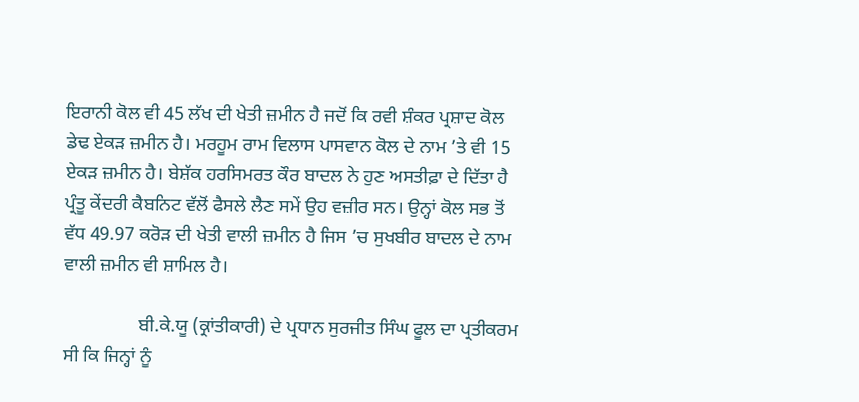ਇਰਾਨੀ ਕੋਲ ਵੀ 45 ਲੱਖ ਦੀ ਖੇਤੀ ਜ਼ਮੀਨ ਹੈ ਜਦੋਂ ਕਿ ਰਵੀ ਸ਼ੰਕਰ ਪ੍ਰਸ਼ਾਦ ਕੋਲ ਡੇਢ ਏਕੜ ਜ਼ਮੀਨ ਹੈ। ਮਰਹੂਮ ਰਾਮ ਵਿਲਾਸ ਪਾਸਵਾਨ ਕੋਲ ਦੇ ਨਾਮ ’ਤੇ ਵੀ 15 ਏਕੜ ਜ਼ਮੀਨ ਹੈ। ਬੇਸ਼ੱਕ ਹਰਸਿਮਰਤ ਕੌਰ ਬਾਦਲ ਨੇ ਹੁਣ ਅਸਤੀਫ਼ਾ ਦੇ ਦਿੱਤਾ ਹੈ ਪ੍ਰੰਤੂ ਕੇਂਦਰੀ ਕੈਬਨਿਟ ਵੱਲੋਂ ਫੈਸਲੇ ਲੈਣ ਸਮੇਂ ਉਹ ਵਜ਼ੀਰ ਸਨ। ਉਨ੍ਹਾਂ ਕੋਲ ਸਭ ਤੋਂ ਵੱਧ 49.97 ਕਰੋੜ ਦੀ ਖੇਤੀ ਵਾਲੀ ਜ਼ਮੀਨ ਹੈ ਜਿਸ ’ਚ ਸੁਖਬੀਰ ਬਾਦਲ ਦੇ ਨਾਮ ਵਾਲੀ ਜ਼ਮੀਨ ਵੀ ਸ਼ਾਮਿਲ ਹੈ।

                ਬੀ.ਕੇ.ਯੂ (ਕ੍ਰਾਂਤੀਕਾਰੀ) ਦੇ ਪ੍ਰਧਾਨ ਸੁਰਜੀਤ ਸਿੰਘ ਫੂਲ ਦਾ ਪ੍ਰਤੀਕਰਮ ਸੀ ਕਿ ਜਿਨ੍ਹਾਂ ਨੂੰ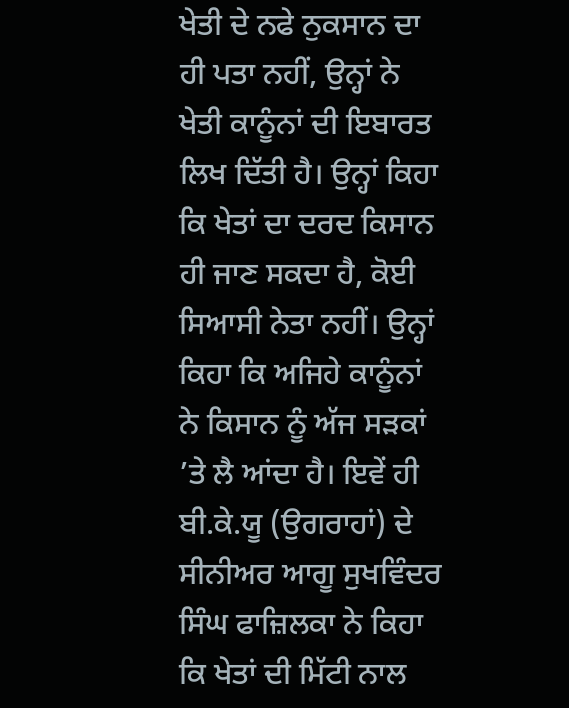ਖੇਤੀ ਦੇ ਨਫੇ ਨੁਕਸਾਨ ਦਾ ਹੀ ਪਤਾ ਨਹੀਂ, ਉਨ੍ਹਾਂ ਨੇ ਖੇਤੀ ਕਾਨੂੰਨਾਂ ਦੀ ਇਬਾਰਤ ਲਿਖ ਦਿੱਤੀ ਹੈ। ਉਨ੍ਹਾਂ ਕਿਹਾ ਕਿ ਖੇਤਾਂ ਦਾ ਦਰਦ ਕਿਸਾਨ ਹੀ ਜਾਣ ਸਕਦਾ ਹੈ, ਕੋਈ ਸਿਆਸੀ ਨੇਤਾ ਨਹੀਂ। ਉਨ੍ਹਾਂ ਕਿਹਾ ਕਿ ਅਜਿਹੇ ਕਾਨੂੰਨਾਂ ਨੇ ਕਿਸਾਨ ਨੂੰ ਅੱਜ ਸੜਕਾਂ ’ਤੇ ਲੈ ਆਂਦਾ ਹੈ। ਇਵੇਂ ਹੀ ਬੀ.ਕੇ.ਯੂ (ਉਗਰਾਹਾਂ) ਦੇ ਸੀਨੀਅਰ ਆਗੂ ਸੁਖਵਿੰਦਰ ਸਿੰਘ ਫਾਜ਼ਿਲਕਾ ਨੇ ਕਿਹਾ ਕਿ ਖੇਤਾਂ ਦੀ ਮਿੱਟੀ ਨਾਲ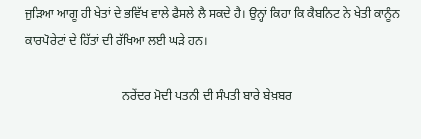ਜੁੜਿਆ ਆਗੂ ਹੀ ਖੇਤਾਂ ਦੇ ਭਵਿੱਖ ਵਾਲੇ ਫੈਸਲੇ ਲੈ ਸਕਦੇ ਹੈ। ਉਨ੍ਹਾਂ ਕਿਹਾ ਕਿ ਕੈਬਨਿਟ ਨੇ ਖੇਤੀ ਕਾਨੂੰਨ ਕਾਰਪੋਰੇਟਾਂ ਦੇ ਹਿੱਤਾਂ ਦੀ ਰੱਖਿਆ ਲਈ ਘੜੇ ਹਨ।

                               ਨਰੇਂਦਰ ਮੋਦੀ ਪਤਨੀ ਦੀ ਸੰਪਤੀ ਬਾਰੇ ਬੇਖ਼ਬਰ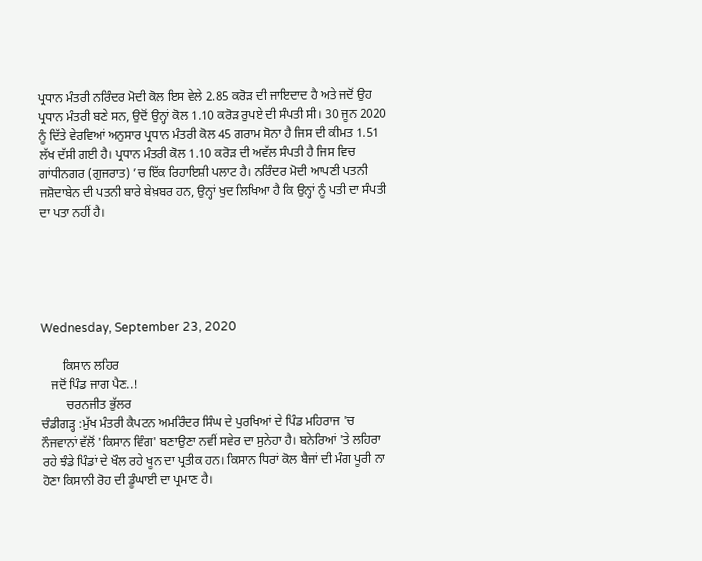ਪ੍ਰਧਾਨ ਮੰਤਰੀ ਨਰਿੰਦਰ ਮੋਦੀ ਕੋਲ ਇਸ ਵੇਲੇ 2.85 ਕਰੋੜ ਦੀ ਜਾਇਦਾਦ ਹੈ ਅਤੇ ਜਦੋਂ ਉਹ ਪ੍ਰਧਾਨ ਮੰਤਰੀ ਬਣੇ ਸਨ, ਉਦੋਂ ਉਨ੍ਹਾਂ ਕੋਲ 1.10 ਕਰੋੜ ਰੁਪਏ ਦੀ ਸੰਪਤੀ ਸੀ। 30 ਜੂਨ 2020 ਨੂੰ ਦਿੱਤੇ ਵੇਰਵਿਆਂ ਅਨੁਸਾਰ ਪ੍ਰਧਾਨ ਮੰਤਰੀ ਕੋਲ 45 ਗਰਾਮ ਸੋਨਾ ਹੈ ਜਿਸ ਦੀ ਕੀਮਤ 1.51 ਲੱਖ ਦੱਸੀ ਗਈ ਹੈ। ਪ੍ਰਧਾਨ ਮੰਤਰੀ ਕੋਲ 1.10 ਕਰੋੜ ਦੀ ਅਵੱਲ ਸੰਪਤੀ ਹੈ ਜਿਸ ਵਿਚ ਗਾਂਧੀਨਗਰ (ਗੁਜਰਾਤ) ’ਚ ਇੱਕ ਰਿਹਾਇਸ਼ੀ ਪਲਾਟ ਹੈ। ਨਰਿੰਦਰ ਮੋਦੀ ਆਪਣੀ ਪਤਨੀ ਜਸ਼ੋਦਾਬੇਨ ਦੀ ਪਤਨੀ ਬਾਰੇ ਬੇਖ਼ਬਰ ਹਨ, ਉਨ੍ਹਾਂ ਖੁਦ ਲਿਖਿਆ ਹੈ ਕਿ ਉਨ੍ਹਾਂ ਨੂੰ ਪਤੀ ਦਾ ਸੰਪਤੀ ਦਾ ਪਤਾ ਨਹੀਂ ਹੈ।





Wednesday, September 23, 2020

       ਕਿਸਾਨ ਲਹਿਰ
   ਜਦੋਂ ਪਿੰਡ ਜਾਗ ਪੈਣ..!
        ਚਰਨਜੀਤ ਭੁੱਲਰ
ਚੰਡੀਗੜ੍ਹ :ਮੁੱਖ ਮੰਤਰੀ ਕੈਪਟਨ ਅਮਰਿੰਦਰ ਸਿੰਘ ਦੇ ਪੁਰਖਿਆਂ ਦੇ ਪਿੰਡ ਮਹਿਰਾਜ 'ਚ ਨੌਜਵਾਨਾਂ ਵੱਲੋਂ 'ਕਿਸਾਨ ਵਿੰਗ' ਬਣਾਉਣਾ ਨਵੀਂ ਸਵੇਰ ਦਾ ਸੁਨੇਹਾ ਹੈ। ਬਨੇਰਿਆਂ 'ਤੇ ਲਹਿਰਾ ਰਹੇ ਝੰਡੇ ਪਿੰਡਾਂ ਦੇ ਖੌਲ ਰਹੇ ਖੂਨ ਦਾ ਪ੍ਰਤੀਕ ਹਨ। ਕਿਸਾਨ ਧਿਰਾਂ ਕੋਲ ਬੈਜਾਂ ਦੀ ਮੰਗ ਪੂਰੀ ਨਾ ਹੋਣਾ ਕਿਸਾਨੀ ਰੋਹ ਦੀ ਡੂੰਘਾਈ ਦਾ ਪ੍ਰਮਾਣ ਹੈ।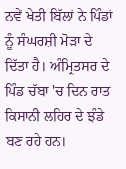ਨਵੇਂ ਖੇਤੀ ਬਿੱਲਾਂ ਨੇ ਪਿੰਡਾਂ ਨੂੰ ਸੰਘਰਸ਼ੀ ਮੋੜਾ ਦੇ ਦਿੱਤਾ ਹੈ। ਅੰਮ੍ਰਿਤਸਰ ਦੇ ਪਿੰਡ ਚੱਬਾ 'ਚ ਦਿਨ ਰਾਤ ਕਿਸਾਨੀ ਲਹਿਰ ਦੇ ਝੰਡੇ ਬਣ ਰਹੇ ਹਨ।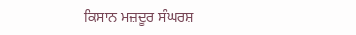ਕਿਸਾਨ ਮਜ਼ਦੂਰ ਸੰਘਰਸ਼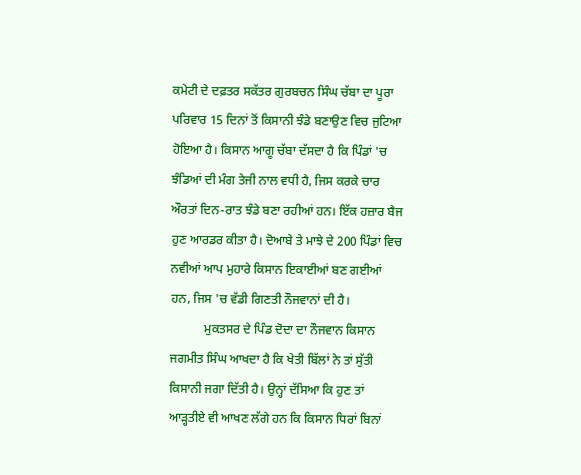ਕਮੇਟੀ ਦੇ ਦਫ਼ਤਰ ਸਕੱਤਰ ਗੁਰਬਚਨ ਸਿੰਘ ਚੱਬਾ ਦਾ ਪੂਰਾ ਪਰਿਵਾਰ 15 ਦਿਨਾਂ ਤੋਂ ਕਿਸਾਨੀ ਝੰਡੇ ਬਣਾਉਣ ਵਿਚ ਜੁਟਿਆ ਹੋਇਆ ਹੈ। ਕਿਸਾਨ ਆਗੂ ਚੱਬਾ ਦੱਸਦਾ ਹੈ ਕਿ ਪਿੰਡਾਂ 'ਚ ਝੰਡਿਆਂ ਦੀ ਮੰਗ ਤੇਜੀ ਨਾਲ ਵਧੀ ਹੈ, ਜਿਸ ਕਰਕੇ ਚਾਰ ਔਰਤਾਂ ਦਿਨ-ਰਾਤ ਝੰਡੇ ਬਣਾ ਰਹੀਆਂ ਹਨ। ਇੱਕ ਹਜ਼ਾਰ ਬੈਜ ਹੁਣ ਆਰਡਰ ਕੀਤਾ ਹੈ। ਦੋਆਬੇ ਤੇ ਮਾਝੇ ਦੇ 200 ਪਿੰਡਾਂ ਵਿਚ ਨਵੀਆਂ ਆਪ ਮੁਹਾਰੇ ਕਿਸਾਨ ਇਕਾਈਆਂ ਬਣ ਗਈਆਂ ਹਨ, ਜਿਸ 'ਚ ਵੱਡੀ ਗਿਣਤੀ ਨੌਜਵਾਨਾਂ ਦੀ ਹੈ।
           ਮੁਕਤਸਰ ਦੇ ਪਿੰਡ ਦੋਦਾ ਦਾ ਨੌਜਵਾਨ ਕਿਸਾਨ ਜਗਮੀਤ ਸਿੰਘ ਆਖਦਾ ਹੈ ਕਿ ਖੇਤੀ ਬਿੱਲਾਂ ਨੇ ਤਾਂ ਸੁੱਤੀ ਕਿਸਾਨੀ ਜਗਾ ਦਿੱਤੀ ਹੈ। ਉਨ੍ਹਾਂ ਦੱਸਿਆ ਕਿ ਹੁਣ ਤਾਂ ਆੜ੍ਹਤੀਏ ਵੀ ਆਖਣ ਲੱਗੇ ਹਨ ਕਿ ਕਿਸਾਨ ਧਿਰਾਂ ਬਿਨਾਂ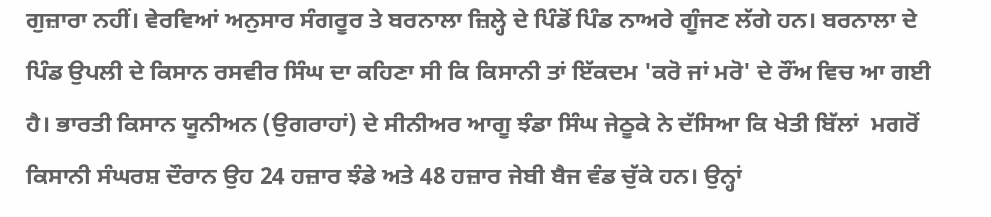ਗੁਜ਼ਾਰਾ ਨਹੀਂ। ਵੇਰਵਿਆਂ ਅਨੁਸਾਰ ਸੰਗਰੂਰ ਤੇ ਬਰਨਾਲਾ ਜ਼ਿਲ੍ਹੇ ਦੇ ਪਿੰਡੋਂ ਪਿੰਡ ਨਾਅਰੇ ਗੂੰਜਣ ਲੱਗੇ ਹਨ। ਬਰਨਾਲਾ ਦੇ ਪਿੰਡ ਉਪਲੀ ਦੇ ਕਿਸਾਨ ਰਸਵੀਰ ਸਿੰਘ ਦਾ ਕਹਿਣਾ ਸੀ ਕਿ ਕਿਸਾਨੀ ਤਾਂ ਇੱਕਦਮ 'ਕਰੋ ਜਾਂ ਮਰੋ' ਦੇ ਰੌਂਅ ਵਿਚ ਆ ਗਈ ਹੈ। ਭਾਰਤੀ ਕਿਸਾਨ ਯੂਨੀਅਨ (ਉਗਰਾਹਾਂ) ਦੇ ਸੀਨੀਅਰ ਆਗੂ ਝੰਡਾ ਸਿੰਘ ਜੇਠੂਕੇ ਨੇ ਦੱਸਿਆ ਕਿ ਖੇਤੀ ਬਿੱਲਾਂ  ਮਗਰੋਂ  ਕਿਸਾਨੀ ਸੰਘਰਸ਼ ਦੌਰਾਨ ਉਹ 24 ਹਜ਼ਾਰ ਝੰਡੇ ਅਤੇ 48 ਹਜ਼ਾਰ ਜੇਬੀ ਬੈਜ ਵੰਡ ਚੁੱਕੇ ਹਨ। ਉਨ੍ਹਾਂ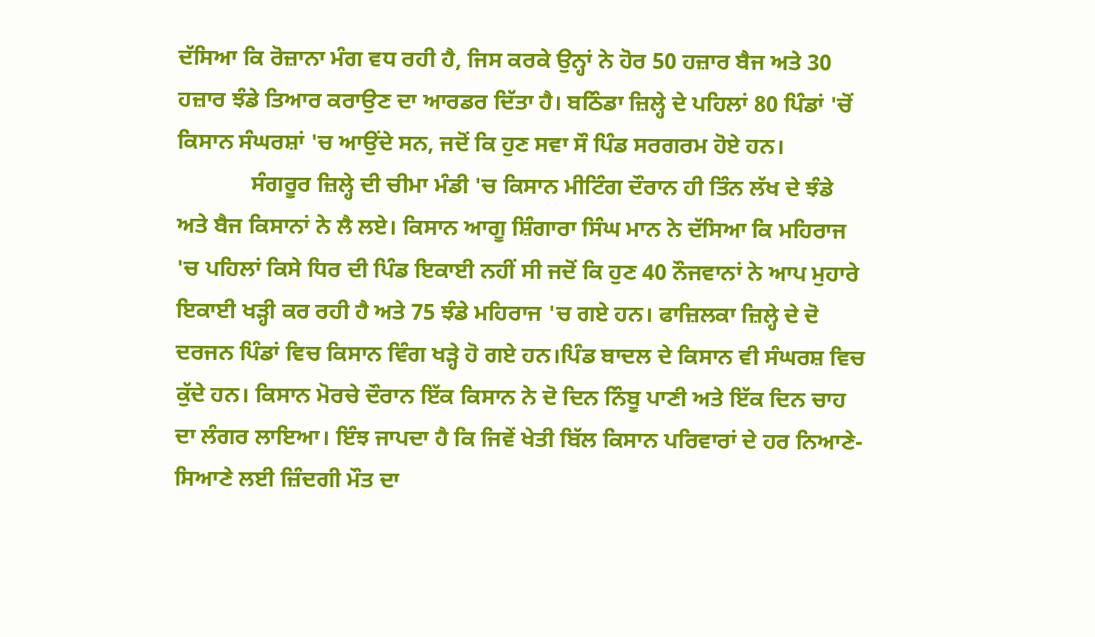ਦੱਸਿਆ ਕਿ ਰੋਜ਼ਾਨਾ ਮੰਗ ਵਧ ਰਹੀ ਹੈ, ਜਿਸ ਕਰਕੇ ਉਨ੍ਹਾਂ ਨੇ ਹੋਰ 50 ਹਜ਼ਾਰ ਬੈਜ ਅਤੇ 30 ਹਜ਼ਾਰ ਝੰਡੇ ਤਿਆਰ ਕਰਾਉਣ ਦਾ ਆਰਡਰ ਦਿੱਤਾ ਹੈ। ਬਠਿੰਡਾ ਜ਼ਿਲ੍ਹੇ ਦੇ ਪਹਿਲਾਂ 80 ਪਿੰਡਾਂ 'ਚੋਂ ਕਿਸਾਨ ਸੰਘਰਸ਼ਾਂ 'ਚ ਆਉਂਦੇ ਸਨ, ਜਦੋਂ ਕਿ ਹੁਣ ਸਵਾ ਸੌ ਪਿੰਡ ਸਰਗਰਮ ਹੋਏ ਹਨ।
             ਸੰਗਰੂਰ ਜ਼ਿਲ੍ਹੇ ਦੀ ਚੀਮਾ ਮੰਡੀ 'ਚ ਕਿਸਾਨ ਮੀਟਿੰਗ ਦੌਰਾਨ ਹੀ ਤਿੰਨ ਲੱਖ ਦੇ ਝੰਡੇ ਅਤੇ ਬੈਜ ਕਿਸਾਨਾਂ ਨੇ ਲੈ ਲਏ। ਕਿਸਾਨ ਆਗੂ ਸ਼ਿੰਗਾਰਾ ਸਿੰਘ ਮਾਨ ਨੇ ਦੱਸਿਆ ਕਿ ਮਹਿਰਾਜ 'ਚ ਪਹਿਲਾਂ ਕਿਸੇ ਧਿਰ ਦੀ ਪਿੰਡ ਇਕਾਈ ਨਹੀਂ ਸੀ ਜਦੋਂ ਕਿ ਹੁਣ 40 ਨੌਜਵਾਨਾਂ ਨੇ ਆਪ ਮੁਹਾਰੇ ਇਕਾਈ ਖੜ੍ਹੀ ਕਰ ਰਹੀ ਹੈ ਅਤੇ 75 ਝੰਡੇ ਮਹਿਰਾਜ 'ਚ ਗਏ ਹਨ। ਫਾਜ਼ਿਲਕਾ ਜ਼ਿਲ੍ਹੇ ਦੇ ਦੋ ਦਰਜਨ ਪਿੰਡਾਂ ਵਿਚ ਕਿਸਾਨ ਵਿੰਗ ਖੜ੍ਹੇ ਹੋ ਗਏ ਹਨ।ਪਿੰਡ ਬਾਦਲ ਦੇ ਕਿਸਾਨ ਵੀ ਸੰਘਰਸ਼ ਵਿਚ ਕੁੱਦੇ ਹਨ। ਕਿਸਾਨ ਮੋਰਚੇ ਦੌਰਾਨ ਇੱਕ ਕਿਸਾਨ ਨੇ ਦੋ ਦਿਨ ਨਿੰਬੂ ਪਾਣੀ ਅਤੇ ਇੱਕ ਦਿਨ ਚਾਹ ਦਾ ਲੰਗਰ ਲਾਇਆ। ਇੰਝ ਜਾਪਦਾ ਹੈ ਕਿ ਜਿਵੇਂ ਖੇਤੀ ਬਿੱਲ ਕਿਸਾਨ ਪਰਿਵਾਰਾਂ ਦੇ ਹਰ ਨਿਆਣੇ-ਸਿਆਣੇ ਲਈ ਜ਼ਿੰਦਗੀ ਮੌਤ ਦਾ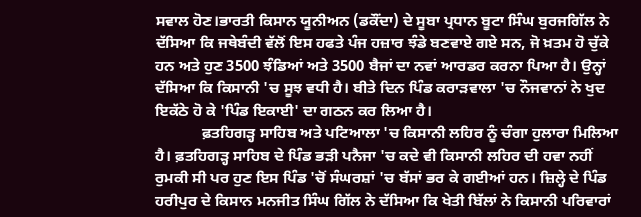ਸਵਾਲ ਹੋਣ।ਭਾਰਤੀ ਕਿਸਾਨ ਯੂਨੀਅਨ (ਡਕੌਂਦਾ) ਦੇ ਸੂਬਾ ਪ੍ਰਧਾਨ ਬੂਟਾ ਸਿੰਘ ਬੁਰਜਗਿੱਲ ਨੇ ਦੱਸਿਆ ਕਿ ਜਥੇਬੰਦੀ ਵੱਲੋਂ ਇਸ ਹਫਤੇ ਪੰਜ ਹਜ਼ਾਰ ਝੰਡੇ ਬਣਵਾਏ ਗਏ ਸਨ, ਜੋ ਖ਼ਤਮ ਹੋ ਚੁੱਕੇ ਹਨ ਅਤੇ ਹੁਣ 3500 ਝੰਡਿਆਂ ਅਤੇ 3500 ਬੈਜਾਂ ਦਾ ਨਵਾਂ ਆਰਡਰ ਕਰਨਾ ਪਿਆ ਹੈ। ਉਨ੍ਹਾਂ ਦੱਸਿਆ ਕਿ ਕਿਸਾਨੀ 'ਚ ਸੂਝ ਵਧੀ ਹੈ। ਬੀਤੇ ਦਿਨ ਪਿੰਡ ਕਰਾੜਵਾਲਾ 'ਚ ਨੌਜਵਾਨਾਂ ਨੇ ਖੁਦ ਇਕੱਠੇ ਹੋ ਕੇ 'ਪਿੰਡ ਇਕਾਈ' ਦਾ ਗਠਨ ਕਰ ਲਿਆ ਹੈ।
            ਫ਼ਤਹਿਗੜ੍ਹ ਸਾਹਿਬ ਅਤੇ ਪਟਿਆਲਾ 'ਚ ਕਿਸਾਨੀ ਲਹਿਰ ਨੂੰ ਚੰਗਾ ਹੁਲਾਰਾ ਮਿਲਿਆ ਹੈ। ਫ਼ਤਹਿਗੜ੍ਹ ਸਾਹਿਬ ਦੇ ਪਿੰਡ ਭੜੀ ਪਨੈਜਾ 'ਚ ਕਦੇ ਵੀ ਕਿਸਾਨੀ ਲਹਿਰ ਦੀ ਹਵਾ ਨਹੀਂ ਰੁਮਕੀ ਸੀ ਪਰ ਹੁਣ ਇਸ ਪਿੰਡ 'ਚੋਂ ਸੰਘਰਸ਼ਾਂ 'ਚ ਬੱਸਾਂ ਭਰ ਕੇ ਗਈਆਂ ਹਨ। ਜ਼ਿਲ੍ਹੇ ਦੇ ਪਿੰਡ ਹਰੀਪੁਰ ਦੇ ਕਿਸਾਨ ਮਨਜੀਤ ਸਿੰਘ ਗਿੱਲ ਨੇ ਦੱਸਿਆ ਕਿ ਖੇਤੀ ਬਿੱਲਾਂ ਨੇ ਕਿਸਾਨੀ ਪਰਿਵਾਰਾਂ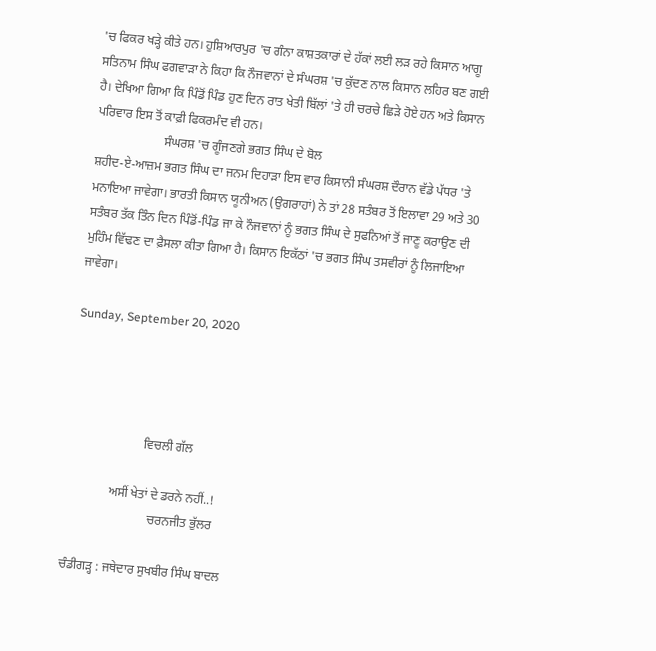'ਚ ਫਿਕਰ ਖੜ੍ਹੇ ਕੀਤੇ ਹਨ। ਹੁਸ਼ਿਆਰਪੁਰ 'ਚ ਗੰਨਾ ਕਾਸ਼ਤਕਾਰਾਂ ਦੇ ਹੱਕਾਂ ਲਈ ਲੜ ਰਹੇ ਕਿਸਾਨ ਆਗੂ ਸਤਿਨਾਮ ਸਿੰਘ ਫਗਵਾੜਾ ਨੇ ਕਿਹਾ ਕਿ ਨੌਜਵਾਨਾਂ ਦੇ ਸੰਘਰਸ਼ 'ਚ ਕੁੱਦਣ ਨਾਲ ਕਿਸਾਨ ਲਹਿਰ ਬਣ ਗਈ ਹੈ। ਦੇਖਿਆ ਗਿਆ ਕਿ ਪਿੰਡੋਂ ਪਿੰਡ ਹੁਣ ਦਿਨ ਰਾਤ ਖੇਤੀ ਬਿੱਲਾਂ 'ਤੇ ਹੀ ਚਰਚੇ ਛਿੜੇ ਹੋਏ ਹਨ ਅਤੇ ਕਿਸਾਨ ਪਰਿਵਾਰ ਇਸ ਤੋਂ ਕਾਫ਼ੀ ਫਿਕਰਮੰਦ ਵੀ ਹਨ।
                      ਸੰਘਰਸ਼ 'ਚ ਗੂੰਜਣਗੇ ਭਗਤ ਸਿੰਘ ਦੇ ਬੋਲ
ਸ਼ਹੀਦ-ਏ-ਆਜ਼ਮ ਭਗਤ ਸਿੰਘ ਦਾ ਜਨਮ ਦਿਹਾੜਾ ਇਸ ਵਾਰ ਕਿਸਾਨੀ ਸੰਘਰਸ਼ ਦੌਰਾਨ ਵੱਡੇ ਪੱਧਰ 'ਤੇ ਮਨਾਇਆ ਜਾਵੇਗਾ। ਭਾਰਤੀ ਕਿਸਾਨ ਯੂਨੀਅਨ (ਉਗਰਾਹਾਂ) ਨੇ ਤਾਂ 28 ਸਤੰਬਰ ਤੋਂ ਇਲਾਵਾ 29 ਅਤੇ 30 ਸਤੰਬਰ ਤੱਕ ਤਿੰਨ ਦਿਨ ਪਿੰਡੋਂ-ਪਿੰਡ ਜਾ ਕੇ ਨੌਜਵਾਨਾਂ ਨੂੰ ਭਗਤ ਸਿੰਘ ਦੇ ਸੁਫਨਿਆਂ ਤੋਂ ਜਾਣੂ ਕਰਾਉਣ ਦੀ ਮੁਹਿੰਮ ਵਿੱਢਣ ਦਾ ਫ਼ੈਸਲਾ ਕੀਤਾ ਗਿਆ ਹੈ। ਕਿਸਾਨ ਇਕੱਠਾਂ 'ਚ ਭਗਤ ਸਿੰਘ ਤਸਵੀਰਾਂ ਨੂੰ ਲਿਜਾਇਆ ਜਾਵੇਗਾ।

Sunday, September 20, 2020




                        ਵਿਚਲੀ ਗੱਲ

              ਅਸੀਂ ਖੇਤਾਂ ਦੇ ਡਰਨੇ ਨਹੀਂ..!
                           ਚਰਨਜੀਤ ਭੁੱਲਰ

ਚੰਡੀਗੜ੍ਹ : ਜਥੇਦਾਰ ਸੁਖਬੀਰ ਸਿੰਘ ਬਾਦਲ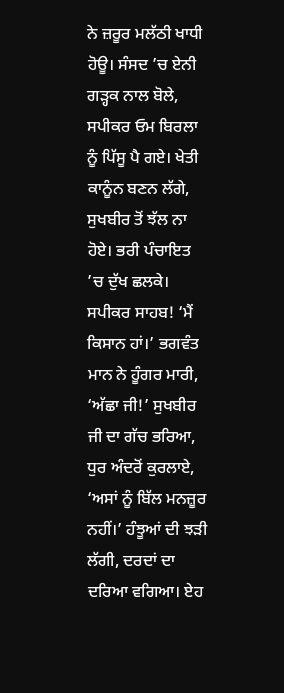ਨੇ ਜ਼ਰੂਰ ਮਲੱਠੀ ਖਾਧੀ ਹੋਊ। ਸੰਸਦ ’ਚ ਏਨੀ ਗੜ੍ਹਕ ਨਾਲ ਬੋਲੇ, ਸਪੀਕਰ ਓਮ ਬਿਰਲਾ ਨੂੰ ਪਿੱਸੂ ਪੈ ਗਏ। ਖੇਤੀ ਕਾਨੂੰਨ ਬਣਨ ਲੱਗੇ, ਸੁਖਬੀਰ ਤੋਂ ਝੱਲ ਨਾ ਹੋਏ। ਭਰੀ ਪੰਚਾਇਤ ’ਚ ਦੁੱਖ ਛਲਕੇ। ਸਪੀਕਰ ਸਾਹਬ! ‘ਮੈਂ ਕਿਸਾਨ ਹਾਂ।’ ਭਗਵੰਤ ਮਾਨ ਨੇ ਹੂੰਗਰ ਮਾਰੀ, ‘ਅੱਛਾ ਜੀ!’ ਸੁਖਬੀਰ ਜੀ ਦਾ ਗੱਚ ਭਰਿਆ, ਧੁਰ ਅੰਦਰੋਂ ਕੁਰਲਾਏ, ‘ਅਸਾਂ ਨੂੰ ਬਿੱਲ ਮਨਜ਼ੂਰ ਨਹੀਂ।’ ਹੰਝੂਆਂ ਦੀ ਝੜੀ ਲੱਗੀ, ਦਰਦਾਂ ਦਾ ਦਰਿਆ ਵਗਿਆ। ਏਹ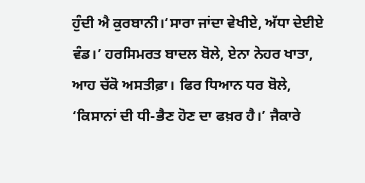ਹੁੰਦੀ ਐ ਕੁਰਬਾਨੀ।‘ਸਾਰਾ ਜਾਂਦਾ ਵੇਖੀਏ, ਅੱਧਾ ਦੇਈਏ ਵੰਡ।’ ਹਰਸਿਮਰਤ ਬਾਦਲ ਬੋਲੇ, ਏਨਾ ਨੇਹਰ ਖਾਤਾ, ਆਹ ਚੱਕੋ ਅਸਤੀਫ਼ਾ। ਫਿਰ ਧਿਆਨ ਧਰ ਬੋਲੇ, ‘ਕਿਸਾਨਾਂ ਦੀ ਧੀ-ਭੈਣ ਹੋਣ ਦਾ ਫਖ਼ਰ ਹੈ।’ ਜੈਕਾਰੇ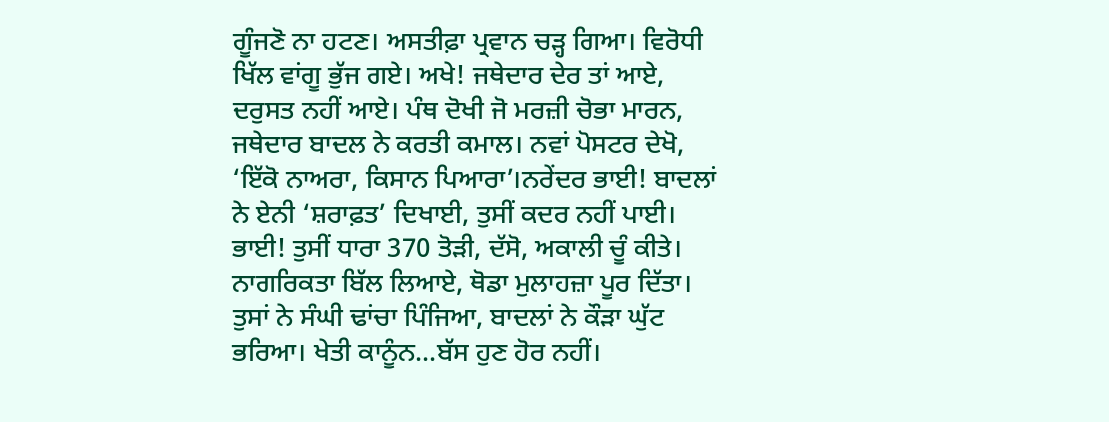ਗੂੰਜਣੋ ਨਾ ਹਟਣ। ਅਸਤੀਫ਼ਾ ਪ੍ਰਵਾਨ ਚੜ੍ਹ ਗਿਆ। ਵਿਰੋਧੀ ਖਿੱਲ ਵਾਂਗੂ ਭੁੱਜ ਗਏ। ਅਖੇ! ਜਥੇਦਾਰ ਦੇਰ ਤਾਂ ਆਏ, ਦਰੁਸਤ ਨਹੀਂ ਆਏ। ਪੰਥ ਦੋਖੀ ਜੋ ਮਰਜ਼ੀ ਚੋਭਾ ਮਾਰਨ, ਜਥੇਦਾਰ ਬਾਦਲ ਨੇ ਕਰਤੀ ਕਮਾਲ। ਨਵਾਂ ਪੋਸਟਰ ਦੇਖੋ, ‘ਇੱਕੋ ਨਾਅਰਾ, ਕਿਸਾਨ ਪਿਆਰਾ’।ਨਰੇਂਦਰ ਭਾਈ! ਬਾਦਲਾਂ ਨੇ ਏਨੀ ‘ਸ਼ਰਾਫ਼ਤ’ ਦਿਖਾਈ, ਤੁਸੀਂ ਕਦਰ ਨਹੀਂ ਪਾਈ। ਭਾਈ! ਤੁਸੀਂ ਧਾਰਾ 370 ਤੋੜੀ, ਦੱਸੋ, ਅਕਾਲੀ ਚੂੰ ਕੀਤੇ। ਨਾਗਰਿਕਤਾ ਬਿੱਲ ਲਿਆਏ, ਥੋਡਾ ਮੁਲਾਹਜ਼ਾ ਪੂਰ ਦਿੱਤਾ। ਤੁਸਾਂ ਨੇ ਸੰਘੀ ਢਾਂਚਾ ਪਿੰਜਿਆ, ਬਾਦਲਾਂ ਨੇ ਕੌੜਾ ਘੁੱਟ ਭਰਿਆ। ਖੇਤੀ ਕਾਨੂੰਨ...ਬੱਸ ਹੁਣ ਹੋਰ ਨਹੀਂ।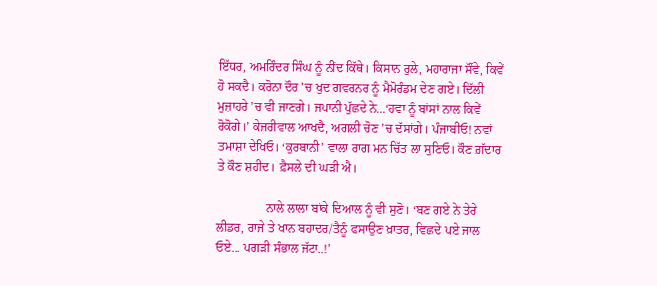ਇੱਧਰ, ਅਮਰਿੰਦਰ ਸਿੰਘ ਨੂੰ ਨੀਂਦ ਕਿੱਥੇ। ਕਿਸਾਨ ਰੁਲੇ, ਮਹਾਰਾਜਾ ਸੌਂਵੇ, ਕਿਵੇਂ ਹੋ ਸਕਦੈ। ਕਰੋਨਾ ਦੌਰ ’ਚ ਖੁਦ ਗਵਰਨਰ ਨੂੰ ਮੈਮੋਰੰਡਮ ਦੇਣ ਗਏ। ਦਿੱਲੀ ਮੁਜ਼ਾਹਰੇ ’ਚ ਵੀ ਜਾਣਗੇ। ਜਪਾਨੀ ਪੁੱਛਦੇ ਨੇ...‘ਹਵਾ ਨੂੰ ਬਾਂਸਾਂ ਨਾਲ ਕਿਵੇਂ ਰੋਕੋਗੇ।’ ਕੇਜਰੀਵਾਲ ਆਖਦੈ, ਅਗਲੀ ਚੋਣ ’ਚ ਦੱਸਾਂਗੇ। ਪੰਜਾਬੀਓ! ਨਵਾਂ ਤਮਾਸ਼ਾ ਦੇਖਿਓ। ‘ਕੁਰਬਾਨੀ’ ਵਾਲਾ ਰਾਗ ਮਨ ਚਿੱਤ ਲਾ ਸੁਣਿਓ। ਕੌਣ ਗ਼ੱਦਾਰ ਤੇ ਕੌਣ ਸ਼ਹੀਦ। ਫ਼ੈਸਲੇ ਦੀ ਘੜੀ ਐ।

                ਨਾਲੇ ਲਾਲਾ ਬਾਂਕੇ ਦਿਆਲ ਨੂੰ ਵੀ ਸੁਣੋ। ‘ਬਣ ਗਏ ਨੇ ਤੇਰੇ ਲੀਡਰ, ਰਾਜੇ ਤੇ ਖਾਨ ਬਹਾਦਰ/ਤੈਨੂੰ ਫਸਾਉਣ ਖ਼ਾਤਰ, ਵਿਛਦੇ ਪਏ ਜਾਲ ਓਏ... ਪਗੜੀ ਸੰਭਾਲ ਜੱਟਾ..!’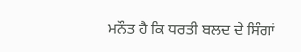ਮਨੌਤ ਹੈ ਕਿ ਧਰਤੀ ਬਲਦ ਦੇ ਸਿੰਗਾਂ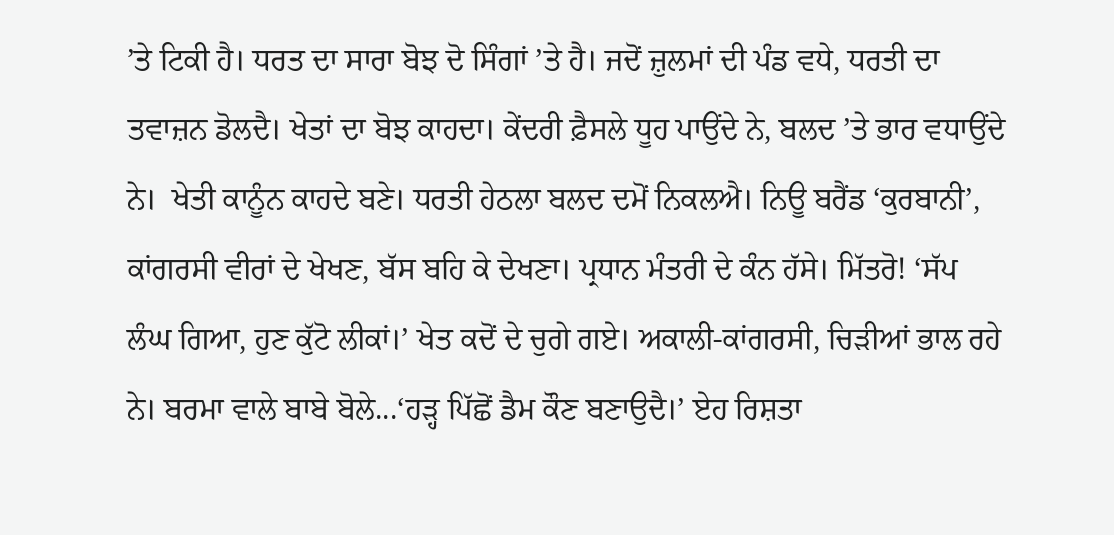’ਤੇ ਟਿਕੀ ਹੈ। ਧਰਤ ਦਾ ਸਾਰਾ ਬੋਝ ਦੋ ਸਿੰਗਾਂ ’ਤੇ ਹੈ। ਜਦੋਂ ਜ਼ੁਲਮਾਂ ਦੀ ਪੰਡ ਵਧੇ, ਧਰਤੀ ਦਾ ਤਵਾਜ਼ਨ ਡੋਲਦੈ। ਖੇਤਾਂ ਦਾ ਬੋਝ ਕਾਹਦਾ। ਕੇਂਦਰੀ ਫ਼ੈਸਲੇ ਧੂਹ ਪਾਉਂਦੇ ਨੇ, ਬਲਦ ’ਤੇ ਭਾਰ ਵਧਾਉਂਦੇ ਨੇ।  ਖੇਤੀ ਕਾਨੂੰਨ ਕਾਹਦੇ ਬਣੇ। ਧਰਤੀ ਹੇਠਲਾ ਬਲਦ ਦਮੋਂ ਨਿਕਲਐ। ਨਿਊ ਬਰੈਂਡ ‘ਕੁਰਬਾਨੀ’, ਕਾਂਗਰਸੀ ਵੀਰਾਂ ਦੇ ਖੇਖਣ, ਬੱਸ ਬਹਿ ਕੇ ਦੇਖਣਾ। ਪ੍ਰਧਾਨ ਮੰਤਰੀ ਦੇ ਕੰਨ ਹੱਸੇ। ਮਿੱਤਰੋ! ‘ਸੱਪ ਲੰਘ ਗਿਆ, ਹੁਣ ਕੁੱਟੋ ਲੀਕਾਂ।’ ਖੇਤ ਕਦੋਂ ਦੇ ਚੁਗੇ ਗਏ। ਅਕਾਲੀ-ਕਾਂਗਰਸੀ, ਚਿੜੀਆਂ ਭਾਲ ਰਹੇ ਨੇ। ਬਰਮਾ ਵਾਲੇ ਬਾਬੇ ਬੋਲੇ...‘ਹੜ੍ਹ ਪਿੱਛੋਂ ਡੈਮ ਕੌਣ ਬਣਾਉਦੈ।’ ਏਹ ਰਿਸ਼ਤਾ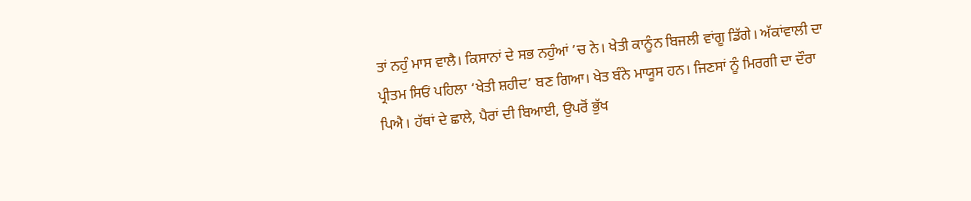ਤਾਂ ਨਹੁੰ ਮਾਸ ਵਾਲੈ। ਕਿਸਾਨਾਂ ਦੇ ਸਭ ਨਹੁੰਆਂ ’ਚ ਨੇ। ਖੇਤੀ ਕਾਨੂੰਨ ਬਿਜਲੀ ਵਾਂਗੂ ਡਿੱਗੇ। ਅੱਕਾਂਵਾਲੀ ਦਾ ਪ੍ਰੀਤਮ ਸਿਓਂ ਪਹਿਲਾ ‘ਖੇਤੀ ਸ਼ਹੀਦ’ ਬਣ ਗਿਆ। ਖੇਤ ਬੰਨੇ ਮਾਯੂਸ ਹਨ। ਜਿਣਸਾਂ ਨੂੰ ਮਿਰਗੀ ਦਾ ਦੌਰਾ ਪਿਐ। ਹੱਥਾਂ ਦੇ ਛਾਲੇ, ਪੈਰਾਂ ਦੀ ਬਿਆਈ, ਉਪਰੋਂ ਭੁੱਖ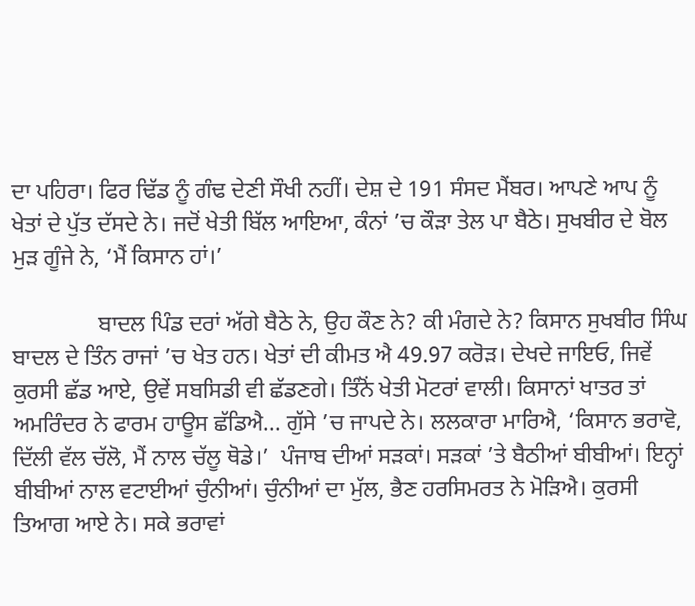ਦਾ ਪਹਿਰਾ। ਫਿਰ ਢਿੱਡ ਨੂੰ ਗੰਢ ਦੇਣੀ ਸੌਖੀ ਨਹੀਂ। ਦੇਸ਼ ਦੇ 191 ਸੰਸਦ ਮੈਂਬਰ। ਆਪਣੇ ਆਪ ਨੂੰ ਖੇਤਾਂ ਦੇ ਪੁੱਤ ਦੱਸਦੇ ਨੇ। ਜਦੋਂ ਖੇਤੀ ਬਿੱਲ ਆਇਆ, ਕੰਨਾਂ ’ਚ ਕੌੜਾ ਤੇਲ ਪਾ ਬੈਠੇ। ਸੁਖਬੀਰ ਦੇ ਬੋਲ ਮੁੜ ਗੂੰਜੇ ਨੇ, ‘ਮੈਂ ਕਿਸਾਨ ਹਾਂ।’

               ਬਾਦਲ ਪਿੰਡ ਦਰਾਂ ਅੱਗੇ ਬੈਠੇ ਨੇ, ਉਹ ਕੌਣ ਨੇ? ਕੀ ਮੰਗਦੇ ਨੇ? ਕਿਸਾਨ ਸੁਖਬੀਰ ਸਿੰਘ ਬਾਦਲ ਦੇ ਤਿੰਨ ਰਾਜਾਂ ’ਚ ਖੇਤ ਹਨ। ਖੇਤਾਂ ਦੀ ਕੀਮਤ ਐ 49.97 ਕਰੋੜ। ਦੇਖਦੇ ਜਾਇਓ, ਜਿਵੇਂ ਕੁਰਸੀ ਛੱਡ ਆਏ, ਉਵੇਂ ਸਬਸਿਡੀ ਵੀ ਛੱਡਣਗੇ। ਤਿੰਨੋਂ ਖੇਤੀ ਮੋਟਰਾਂ ਵਾਲੀ। ਕਿਸਾਨਾਂ ਖਾਤਰ ਤਾਂ ਅਮਰਿੰਦਰ ਨੇ ਫਾਰਮ ਹਾਊਸ ਛੱਡਿਐ... ਗੁੱਸੇ ’ਚ ਜਾਪਦੇ ਨੇ। ਲਲਕਾਰਾ ਮਾਰਿਐ, ‘ਕਿਸਾਨ ਭਰਾਵੋ, ਦਿੱਲੀ ਵੱਲ ਚੱਲੋ, ਮੈਂ ਨਾਲ ਚੱਲੂ ਥੋਡੇ।’  ਪੰਜਾਬ ਦੀਆਂ ਸੜਕਾਂ। ਸੜਕਾਂ ’ਤੇ ਬੈਠੀਆਂ ਬੀਬੀਆਂ। ਇਨ੍ਹਾਂ ਬੀਬੀਆਂ ਨਾਲ ਵਟਾਈਆਂ ਚੁੰਨੀਆਂ। ਚੁੰਨੀਆਂ ਦਾ ਮੁੱਲ, ਭੈਣ ਹਰਸਿਮਰਤ ਨੇ ਮੋੜਿਐ। ਕੁਰਸੀ ਤਿਆਗ ਆਏ ਨੇ। ਸਕੇ ਭਰਾਵਾਂ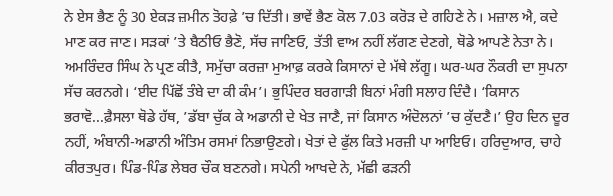ਨੇ ਏਸ ਭੈਣ ਨੂੰ 30 ਏਕੜ ਜ਼ਮੀਨ ਤੋਹਫ਼ੇ ’ਚ ਦਿੱਤੀ। ਭਾਵੇਂ ਭੈਣ ਕੋਲ 7.03 ਕਰੋੜ ਦੇ ਗਹਿਣੇ ਨੇ। ਮਜ਼ਾਲ ਐ, ਕਦੇ ਮਾਣ ਕਰ ਜਾਣ। ਸੜਕਾਂ ’ਤੇ ਬੈਠੀਓ ਭੈਣੋ, ਸੱਚ ਜਾਣਿਓ, ਤੱਤੀ ਵਾਅ ਨਹੀਂ ਲੱਗਣ ਦੇਣਗੇ, ਥੋਡੇ ਆਪਣੇ ਨੇਤਾ ਨੇ। ਅਮਰਿੰਦਰ ਸਿੰਘ ਨੇ ਪ੍ਰਣ ਕੀਤੈ, ਸਮੁੱਚਾ ਕਰਜ਼ਾ ਮੁਆਫ਼ ਕਰਕੇ ਕਿਸਾਨਾਂ ਦੇ ਮੱਥੇ ਲੱਗੂ। ਘਰ-ਘਰ ਨੌਕਰੀ ਦਾ ਸੁਪਨਾ ਸੱਚ ਕਰਨਗੇ। ‘ਈਦ ਪਿੱਛੋਂ ਤੰਬੇ ਦਾ ਕੀ ਕੰਮ’। ਭੁਪਿੰਦਰ ਬਰਗਾੜੀ ਬਿਨਾਂ ਮੰਗੀ ਸਲਾਹ ਦਿੰਦੈ। ‘ਕਿਸਾਨ ਭਰਾਵੋ...ਫ਼ੈਸਲਾ ਥੋਡੇ ਹੱਥ, ’ਡੱਬਾ ਚੁੱਕ ਕੇ ਅਡਾਨੀ ਦੇ ਖੇਤ ਜਾਣੈ, ਜਾਂ ਕਿਸਾਨ ਅੰਦੋਲਨਾਂ ’ਚ ਕੁੱਦਣੈ।’ ਉਹ ਦਿਨ ਦੂਰ ਨਹੀਂ, ਅੰਬਾਨੀ-ਅਡਾਨੀ ਅੰਤਿਮ ਰਸਮਾਂ ਨਿਭਾਉਣਗੇ। ਖੇਤਾਂ ਦੇ ਫੁੱਲ ਕਿਤੇ ਮਰਜ਼ੀ ਪਾ ਆਇਓ। ਹਰਿਦੁਆਰ, ਚਾਹੇ ਕੀਰਤਪੁਰ। ਪਿੰਡ-ਪਿੰਡ ਲੇਬਰ ਚੌਕ ਬਣਨਗੇ। ਸਪੇਨੀ ਆਖਦੇ ਨੇ, ਮੱਛੀ ਫੜਨੀ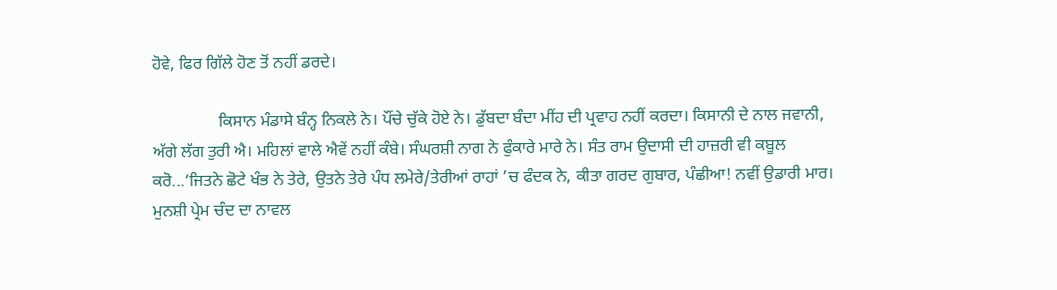ਹੋਵੇ, ਫਿਰ ਗਿੱਲੇ ਹੋਣ ਤੋਂ ਨਹੀਂ ਡਰਦੇ।

                ਕਿਸਾਨ ਮੰਡਾਸੇ ਬੰਨ੍ਹ ਨਿਕਲੇ ਨੇ। ਪੌਂਚੇ ਚੁੱਕੇ ਹੋਏ ਨੇ। ਡੁੱਬਦਾ ਬੰਦਾ ਮੀਂਹ ਦੀ ਪ੍ਰਵਾਹ ਨਹੀਂ ਕਰਦਾ। ਕਿਸਾਨੀ ਦੇ ਨਾਲ ਜਵਾਨੀ, ਅੱਗੇ ਲੱਗ ਤੁਰੀ ਐ। ਮਹਿਲਾਂ ਵਾਲੇ ਐਵੇਂ ਨਹੀਂ ਕੰਬੇ। ਸੰਘਰਸ਼ੀ ਨਾਗ ਨੇ ਫੁੰਕਾਰੇ ਮਾਰੇ ਨੇ। ਸੰਤ ਰਾਮ ਉਦਾਸੀ ਦੀ ਹਾਜ਼ਰੀ ਵੀ ਕਬੂਲ ਕਰੋ...‘ਜਿਤਨੇ ਛੋਟੇ ਖੰਭ ਨੇ ਤੇਰੇ, ਉਤਨੇ ਤੇਰੇ ਪੰਧ ਲਮੇਰੇ/ਤੇਰੀਆਂ ਰਾਹਾਂ ’ਚ ਫੰਦਕ ਨੇ, ਕੀਤਾ ਗਰਦ ਗੁਬਾਰ, ਪੰਛੀਆ! ਨਵੀਂ ਉਡਾਰੀ ਮਾਰ। ਮੁਨਸ਼ੀ ਪ੍ਰੇਮ ਚੰਦ ਦਾ ਨਾਵਲ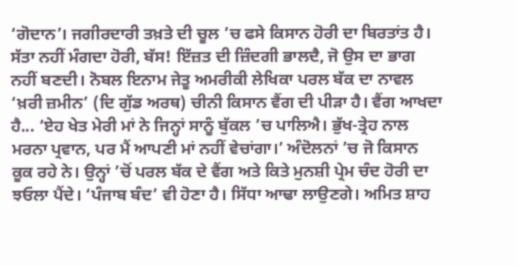‘ਗੋਦਾਨ’। ਜਗੀਰਦਾਰੀ ਤਖ਼ਤੇ ਦੀ ਚੂਲ ’ਚ ਫਸੇ ਕਿਸਾਨ ਹੋਰੀ ਦਾ ਬਿਰਤਾਂਤ ਹੈ। ਸੱਤਾ ਨਹੀਂ ਮੰਗਦਾ ਹੋਰੀ, ਬੱਸ! ਇੱਜ਼ਤ ਦੀ ਜ਼ਿੰਦਗੀ ਭਾਲਦੈ, ਜੋ ਉਸ ਦਾ ਭਾਗ ਨਹੀਂ ਬਣਦੀ। ਨੋਬਲ ਇਨਾਮ ਜੇਤੂ ਅਮਰੀਕੀ ਲੇਖਿਕਾ ਪਰਲ ਬੱਕ ਦਾ ਨਾਵਲ ‘ਖ਼ਰੀ ਜ਼ਮੀਨ’ (ਦਿ ਗੁੱਡ ਅਰਥ) ਚੀਨੀ ਕਿਸਾਨ ਵੈਂਗ ਦੀ ਪੀੜਾ ਹੈ। ਵੈਂਗ ਆਖਦਾ ਹੈ... ‘ਏਹ ਖੇਤ ਮੇਰੀ ਮਾਂ ਨੇ ਜਿਨ੍ਹਾਂ ਸਾਨੂੰ ਬੁੱਕਲ ’ਚ ਪਾਲਿਐ। ਭੁੱਖ-ਤ੍ਰੇਹ ਨਾਲ ਮਰਨਾ ਪ੍ਰਵਾਨ, ਪਰ ਮੈਂ ਆਪਣੀ ਮਾਂ ਨਹੀਂ ਵੇਚਾਂਗਾ।’ ਅੰਦੋਲਨਾਂ ’ਚ ਜੋ ਕਿਸਾਨ ਕੂਕ ਰਹੇ ਨੇ। ਉਨ੍ਹਾਂ ’ਚੋਂ ਪਰਲ ਬੱਕ ਦੇ ਵੈਂਗ ਅਤੇ ਕਿਤੇ ਮੁਨਸ਼ੀ ਪ੍ਰੇਮ ਚੰਦ ਹੋਰੀ ਦਾ ਝਓਲਾ ਪੈਂਦੇ। ‘ਪੰਜਾਬ ਬੰਦ’ ਵੀ ਹੋਣਾ ਹੈ। ਸਿੱਧਾ ਆਢਾ ਲਾਉਣਗੇ। ਅਮਿਤ ਸ਼ਾਹ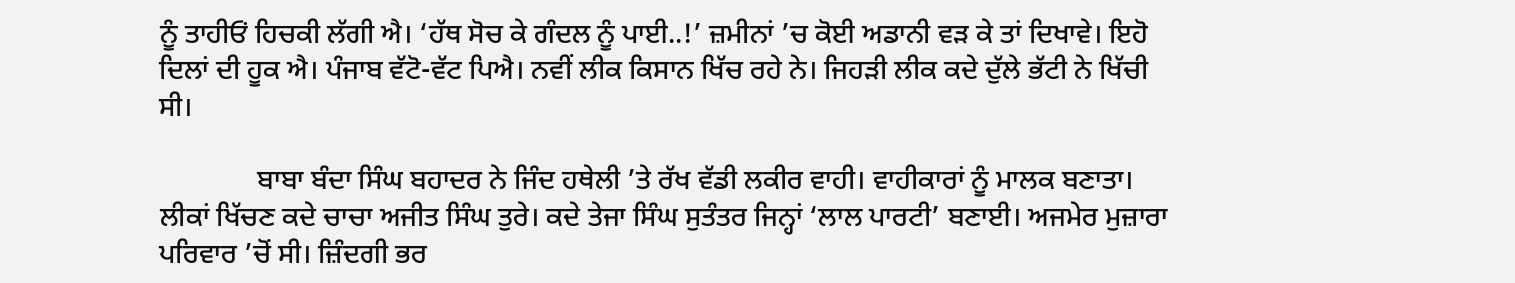ਨੂੰ ਤਾਹੀਓਂ ਹਿਚਕੀ ਲੱਗੀ ਐ। ‘ਹੱਥ ਸੋਚ ਕੇ ਗੰਦਲ ਨੂੰ ਪਾਈ..!’ ਜ਼ਮੀਨਾਂ ’ਚ ਕੋਈ ਅਡਾਨੀ ਵੜ ਕੇ ਤਾਂ ਦਿਖਾਵੇ। ਇਹੋ ਦਿਲਾਂ ਦੀ ਹੂਕ ਐ। ਪੰਜਾਬ ਵੱਟੋ-ਵੱਟ ਪਿਐ। ਨਵੀਂ ਲੀਕ ਕਿਸਾਨ ਖਿੱਚ ਰਹੇ ਨੇ। ਜਿਹੜੀ ਲੀਕ ਕਦੇ ਦੁੱਲੇ ਭੱਟੀ ਨੇ ਖਿੱਚੀ ਸੀ।

              ਬਾਬਾ ਬੰਦਾ ਸਿੰਘ ਬਹਾਦਰ ਨੇ ਜਿੰਦ ਹਥੇਲੀ ’ਤੇ ਰੱਖ ਵੱਡੀ ਲਕੀਰ ਵਾਹੀ। ਵਾਹੀਕਾਰਾਂ ਨੂੰ ਮਾਲਕ ਬਣਾਤਾ। ਲੀਕਾਂ ਖਿੱਚਣ ਕਦੇ ਚਾਚਾ ਅਜੀਤ ਸਿੰਘ ਤੁਰੇ। ਕਦੇ ਤੇਜਾ ਸਿੰਘ ਸੁਤੰਤਰ ਜਿਨ੍ਹਾਂ ‘ਲਾਲ ਪਾਰਟੀ’ ਬਣਾਈ। ਅਜਮੇਰ ਮੁਜ਼ਾਰਾ ਪਰਿਵਾਰ ’ਚੋਂ ਸੀ। ਜ਼ਿੰਦਗੀ ਭਰ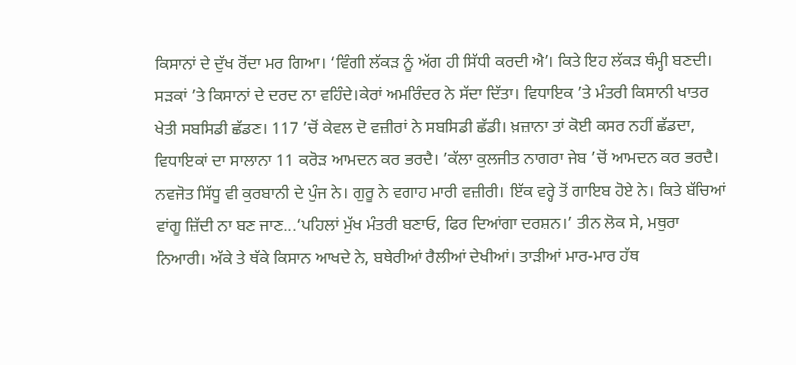ਕਿਸਾਨਾਂ ਦੇ ਦੁੱਖ ਰੋਂਦਾ ਮਰ ਗਿਆ। ‘ਵਿੰਗੀ ਲੱਕੜ ਨੂੰ ਅੱਗ ਹੀ ਸਿੱਧੀ ਕਰਦੀ ਐ’। ਕਿਤੇ ਇਹ ਲੱਕੜ ਥੰਮ੍ਹੀ ਬਣਦੀ। ਸੜਕਾਂ ’ਤੇ ਕਿਸਾਨਾਂ ਦੇ ਦਰਦ ਨਾ ਵਹਿੰਦੇ।ਕੇਰਾਂ ਅਮਰਿੰਦਰ ਨੇ ਸੱਦਾ ਦਿੱਤਾ। ਵਿਧਾਇਕ ’ਤੇ ਮੰਤਰੀ ਕਿਸਾਨੀ ਖਾਤਰ ਖੇਤੀ ਸਬਸਿਡੀ ਛੱਡਣ। 117 ’ਚੋਂ ਕੇਵਲ ਦੋ ਵਜ਼ੀਰਾਂ ਨੇ ਸਬਸਿਡੀ ਛੱਡੀ। ਖ਼ਜ਼ਾਨਾ ਤਾਂ ਕੋਈ ਕਸਰ ਨਹੀਂ ਛੱਡਦਾ, ਵਿਧਾਇਕਾਂ ਦਾ ਸਾਲਾਨਾ 11 ਕਰੋੜ ਆਮਦਨ ਕਰ ਭਰਦੈ। ’ਕੱਲਾ ਕੁਲਜੀਤ ਨਾਗਰਾ ਜੇਬ ’ਚੋਂ ਆਮਦਨ ਕਰ ਭਰਦੈ। ਨਵਜੋਤ ਸਿੱਧੂ ਵੀ ਕੁਰਬਾਨੀ ਦੇ ਪੁੰਜ ਨੇ। ਗੁਰੂ ਨੇ ਵਗਾਹ ਮਾਰੀ ਵਜ਼ੀਰੀ। ਇੱਕ ਵਰ੍ਹੇ ਤੋਂ ਗਾਇਬ ਹੋਏ ਨੇ। ਕਿਤੇ ਬੱਚਿਆਂ ਵਾਂਗੂ ਜ਼ਿੱਦੀ ਨਾ ਬਣ ਜਾਣ...‘ਪਹਿਲਾਂ ਮੁੱਖ ਮੰਤਰੀ ਬਣਾਓ, ਫਿਰ ਦਿਆਂਗਾ ਦਰਸ਼ਨ।’ ਤੀਨ ਲੋਕ ਸੇ, ਮਥੁਰਾ ਨਿਆਰੀ। ਅੱਕੇ ਤੇ ਥੱਕੇ ਕਿਸਾਨ ਆਖਦੇ ਨੇ, ਬਥੇਰੀਆਂ ਰੈਲੀਆਂ ਦੇਖੀਆਂ। ਤਾੜੀਆਂ ਮਾਰ-ਮਾਰ ਹੱਥ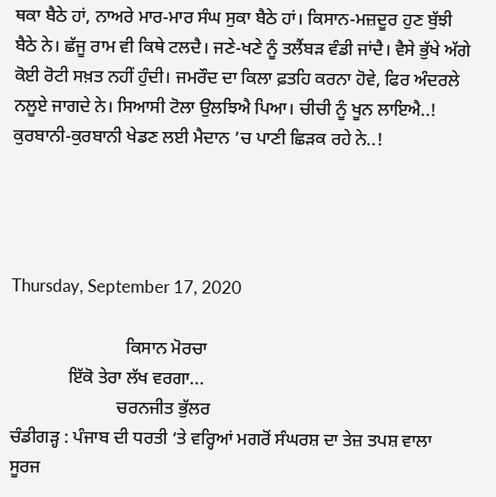ਥਕਾ ਬੈਠੇ ਹਾਂ, ਨਾਅਰੇ ਮਾਰ-ਮਾਰ ਸੰਘ ਸੁਕਾ ਬੈਠੇ ਹਾਂ। ਕਿਸਾਨ-ਮਜ਼ਦੂਰ ਹੁਣ ਬੁੱਝੀ ਬੈਠੇ ਨੇ। ਛੱਜੂ ਰਾਮ ਵੀ ਕਿਥੇ ਟਲਦੈ। ਜਣੇ-ਖਣੇ ਨੂੰ ਤਲੈਂਬੜ ਵੰਡੀ ਜਾਂਦੈ। ਵੈਸੇ ਭੁੱਖੇ ਅੱਗੇ ਕੋਈ ਰੋਟੀ ਸਖ਼ਤ ਨਹੀਂ ਹੁੰਦੀ। ਜਮਰੌਦ ਦਾ ਕਿਲਾ ਫ਼ਤਹਿ ਕਰਨਾ ਹੋਵੇ, ਫਿਰ ਅੰਦਰਲੇ ਨਲੂਏ ਜਾਗਦੇ ਨੇ। ਸਿਆਸੀ ਟੋਲਾ ਉਲਝਿਐ ਪਿਆ। ਚੀਚੀ ਨੂੰ ਖੂਨ ਲਾਇਐ..! ਕੁਰਬਾਨੀ-ਕੁਰਬਾਨੀ ਖੇਡਣ ਲਈ ਮੈਦਾਨ ’ਚ ਪਾਣੀ ਛਿੜਕ ਰਹੇ ਨੇ..!




Thursday, September 17, 2020

                          ਕਿਸਾਨ ਮੋਰਚਾ
             ਇੱਕੋ ਤੇਰਾ ਲੱਖ ਵਰਗਾ...
                        ਚਰਨਜੀਤ ਭੁੱਲਰ
ਚੰਡੀਗੜ੍ਹ : ਪੰਜਾਬ ਦੀ ਧਰਤੀ ‘ਤੇ ਵਰ੍ਹਿਆਂ ਮਗਰੋਂ ਸੰਘਰਸ਼ ਦਾ ਤੇਜ਼ ਤਪਸ਼ ਵਾਲਾ ਸੂਰਜ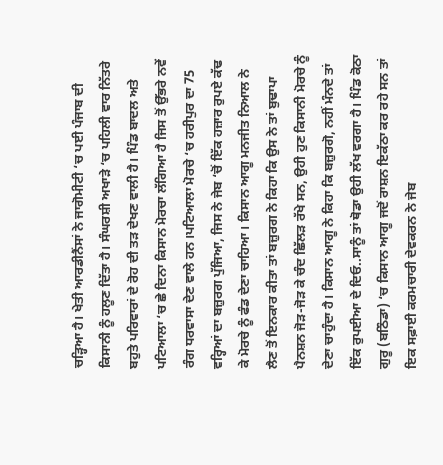ਚੜ੍ਹਿਆ ਹੈ। ਖੇਤੀ ਆਰਡੀਨੈਂਸਾਂ ਨੇ ਜਾਗੋਮੀਟੀ ‘ਚ ਪਈ ਪੰਜਾਬ ਦੀ ਕਿਸਾਨੀ ਨੂੰ ਹਲੂਣ ਦਿੱਤਾ ਹੈ। ਸੰਘਰਸ਼ੀ ਅਖਾੜੇ ‘ਚ ਪਹਿਲੀ ਵਾਰ ਨਿੱਤਰੇ ਬਹੁਤੇ ਪਰਿਵਾਰਾਂ ਦੇ ਰੋਹ ਦੀ ਤੜ ਦੇਖਣ ਵਾਲੀ ਹੈ। ਪਿੰਡ ਬਾਦਲ ਅਤੇ ਪਟਿਆਲਾ ‘ਚ ਛੇ ਦਿਨਾ ਕਿਸਾਨ ਮੋਰਚਾ ਲੱਗਿਆ ਹੈ ਜਿਸ ਤੋਂ ਉੱਭਰੇ ਨਵੇਂ ਰੰਗ ਧਰਵਾਸਾ ਦੇਣ ਵਾਲੇ ਹਨ।ਪਟਿਆਲਾ ਮੋਰਚੇ ‘ਚ ਹਰੀਪੁਰ ਦਾ 75 ਵਰ੍ਹਿਆਂ ਦਾ ਬਜ਼ੁਰਗ ਪੁੱਜਿਆ, ਜਿਸ ਨੇ ਜੇਬ ‘ਚੋਂ ਇੱਕ ਹਜ਼ਾਰ ਰੁਪਏ ਕੱਢ ਕੇ ਮੋਰਚੇ ਨੂੰ ਫੰਡ ਦੇਣਾ ਚਾਹਿਆ। ਕਿਸਾਨ ਆਗੂ ਮਨਜੀਤ ਨਿਆਲ ਨੇ ਲੈਣ ਤੋਂ ਇਨਕਾਰ ਕੀਤਾ ਤਾਂ ਬਜ਼ੁਰਗ ਨੇ ਕਿਹਾ ਕਿ ਉਸ ਨੇ ਤਾਂ ਬੁਢਾਪਾ ਪੈਨਸ਼ਨ ਜੋੜ-ਜੋੜ ਕੇ ਚੰਦ ਛਿੱਲੜ ਰੱਖੇ ਸਨ, ਉਹੀ ਹੁਣ ਕਿਸਾਨੀ ਮੋਰਚੇ ਨੂੰ ਦੇਣਾ ਚਾਹੁੰਦਾ ਹੈ। ਕਿਸਾਨ ਆਗੂ ਨੇ ਕਿਹਾ ਕਿ ਬਜ਼ੁਰਗੋ, ਨਹੀਂ ਮੰਨਦੇ ਤਾਂ ਇੱਕ ਰੁਪਈਆ ਦੇ ਦਿਓ..ਸਾਨੂੰ ਤਾਂ ਥੋਡਾ ਉਹੀ ਲੱਖ ਵਰਗਾ ਹੈ। ਪਿੰਡ ਕੋਠਾ ਗੁਰੂ (ਬਠਿੰਡਾ) ‘ਚ ਕਿਸਾਨ ਆਗੂ ਜਦੋਂ ਰਾਸ਼ਨ ਇਕੱਠਾ ਕਰ ਰਹੇ ਸਨ ਤਾਂ ਇਕ ਸਫ਼ਾਈ ਕਰਮਚਾਰੀ ਦੇਵਕਰਨ ਨੇ ਜੇਬ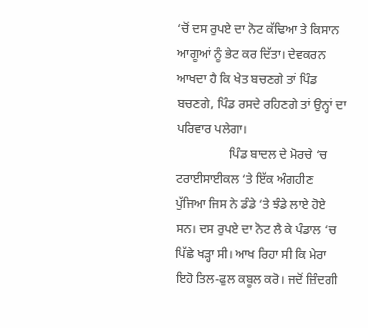‘ਚੋਂ ਦਸ ਰੁਪਏ ਦਾ ਨੋਟ ਕੱਢਿਆ ਤੇ ਕਿਸਾਨ ਆਗੂਆਂ ਨੂੰ ਭੇਟ ਕਰ ਦਿੱਤਾ। ਦੇਵਕਰਨ ਆਖਦਾ ਹੈ ਕਿ ਖੇਤ ਬਚਣਗੇ ਤਾਂ ਪਿੰਡ ਬਚਣਗੇ, ਪਿੰਡ ਰਸਦੇ ਰਹਿਣਗੇ ਤਾਂ ਉਨ੍ਹਾਂ ਦਾ ਪਰਿਵਾਰ ਪਲੇਗਾ।
                 ਪਿੰਡ ਬਾਦਲ ਦੇ ਮੋਰਚੇ ‘ਚ ਟਰਾਈਸਾਈਕਲ ‘ਤੇ ਇੱਕ ਅੰਗਹੀਣ ਪੁੱਜਿਆ ਜਿਸ ਨੇ ਡੰਡੇ ‘ਤੇ ਝੰਡੇ ਲਾਏ ਹੋਏ ਸਨ। ਦਸ ਰੁਪਏ ਦਾ ਨੋਟ ਲੈ ਕੇ ਪੰਡਾਲ ‘ਚ ਪਿੱਛੇ ਖੜ੍ਹਾ ਸੀ। ਆਖ ਰਿਹਾ ਸੀ ਕਿ ਮੇਰਾ ਇਹੋ ਤਿਲ-ਫੁਲ ਕਬੂਲ ਕਰੋ। ਜਦੋਂ ਜ਼ਿੰਦਗੀ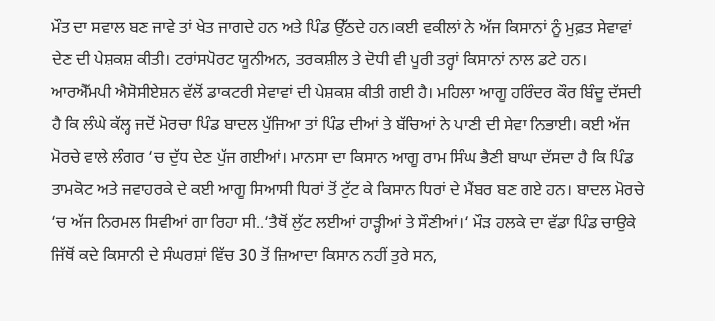ਮੌਤ ਦਾ ਸਵਾਲ ਬਣ ਜਾਵੇ ਤਾਂ ਖੇਤ ਜਾਗਦੇ ਹਨ ਅਤੇ ਪਿੰਡ ਉੱਠਦੇ ਹਨ।ਕਈ ਵਕੀਲਾਂ ਨੇ ਅੱਜ ਕਿਸਾਨਾਂ ਨੂੰ ਮੁਫ਼ਤ ਸੇਵਾਵਾਂ ਦੇਣ ਦੀ ਪੇਸ਼ਕਸ਼ ਕੀਤੀ। ਟਰਾਂਸਪੋਰਟ ਯੂਨੀਅਨ, ਤਰਕਸ਼ੀਲ ਤੇ ਦੋਧੀ ਵੀ ਪੂਰੀ ਤਰ੍ਹਾਂ ਕਿਸਾਨਾਂ ਨਾਲ ਡਟੇ ਹਨ। ਆਰਐੱਮਪੀ ਐਸੋਸੀਏਸ਼ਨ ਵੱਲੋਂ ਡਾਕਟਰੀ ਸੇਵਾਵਾਂ ਦੀ ਪੇਸ਼ਕਸ਼ ਕੀਤੀ ਗਈ ਹੈ। ਮਹਿਲਾ ਆਗੂ ਹਰਿੰਦਰ ਕੌਰ ਬਿੰਦੂ ਦੱਸਦੀ ਹੈ ਕਿ ਲੰਘੇ ਕੱਲ੍ਹ ਜਦੋਂ ਮੋਰਚਾ ਪਿੰਡ ਬਾਦਲ ਪੁੱਜਿਆ ਤਾਂ ਪਿੰਡ ਦੀਆਂ ਤੇ ਬੱਚਿਆਂ ਨੇ ਪਾਣੀ ਦੀ ਸੇਵਾ ਨਿਭਾਈ। ਕਈ ਅੱਜ ਮੋਰਚੇ ਵਾਲੇ ਲੰਗਰ ‘ਚ ਦੁੱਧ ਦੇਣ ਪੁੱਜ ਗਈਆਂ। ਮਾਨਸਾ ਦਾ ਕਿਸਾਨ ਆਗੂ ਰਾਮ ਸਿੰਘ ਭੈਣੀ ਬਾਘਾ ਦੱਸਦਾ ਹੈ ਕਿ ਪਿੰਡ ਤਾਮਕੋਟ ਅਤੇ ਜਵਾਹਰਕੇ ਦੇ ਕਈ ਆਗੂ ਸਿਆਸੀ ਧਿਰਾਂ ਤੋਂ ਟੁੱਟ ਕੇ ਕਿਸਾਨ ਧਿਰਾਂ ਦੇ ਮੈਂਬਰ ਬਣ ਗਏ ਹਨ। ਬਾਦਲ ਮੋਰਚੇ ‘ਚ ਅੱਜ ਨਿਰਮਲ ਸਿਵੀਆਂ ਗਾ ਰਿਹਾ ਸੀ..‘ਤੈਥੋਂ ਲੁੱਟ ਲਈਆਂ ਹਾੜ੍ਹੀਆਂ ਤੇ ਸੌਣੀਆਂ।‘ ਮੌੜ ਹਲਕੇ ਦਾ ਵੱਡਾ ਪਿੰਡ ਚਾਉਕੇ ਜਿੱਥੋਂ ਕਦੇ ਕਿਸਾਨੀ ਦੇ ਸੰਘਰਸ਼ਾਂ ਵਿੱਚ 30 ਤੋਂ ਜ਼ਿਆਦਾ ਕਿਸਾਨ ਨਹੀਂ ਤੁਰੇ ਸਨ,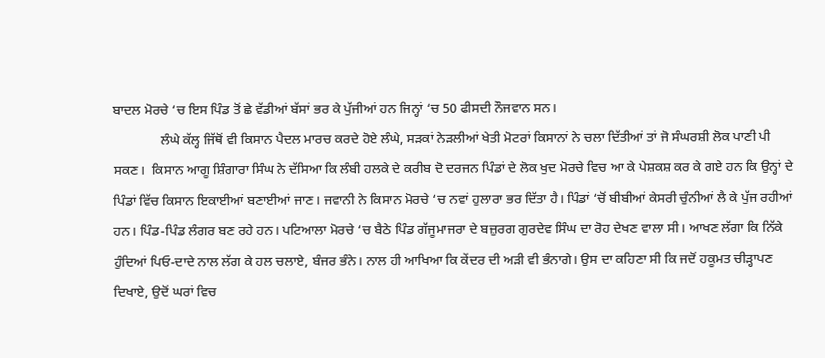ਬਾਦਲ ਮੋਰਚੇ ‘ਚ ਇਸ ਪਿੰਡ ਤੋਂ ਛੇ ਵੱਡੀਆਂ ਬੱਸਾਂ ਭਰ ਕੇ ਪੁੱਜੀਆਂ ਹਨ ਜਿਨ੍ਹਾਂ ‘ਚ 50 ਫੀਸਦੀ ਨੌਜਵਾਨ ਸਨ।
              ਲੰਘੇ ਕੱਲ੍ਹ ਜਿੱਥੋਂ ਵੀ ਕਿਸਾਨ ਪੈਦਲ ਮਾਰਚ ਕਰਦੇ ਹੋਏ ਲੰਘੇ, ਸੜਕਾਂ ਨੇੜਲੀਆਂ ਖੇਤੀ ਮੋਟਰਾਂ ਕਿਸਾਨਾਂ ਨੇ ਚਲਾ ਦਿੱਤੀਆਂ ਤਾਂ ਜੋ ਸੰਘਰਸ਼ੀ ਲੋਕ ਪਾਣੀ ਪੀ ਸਕਣ।  ਕਿਸਾਨ ਆਗੂ ਸ਼ਿੰਗਾਰਾ ਸਿੰਘ ਨੇ ਦੱਸਿਆ ਕਿ ਲੰਬੀ ਹਲਕੇ ਦੇ ਕਰੀਬ ਦੋ ਦਰਜਨ ਪਿੰਡਾਂ ਦੇ ਲੋਕ ਖੁਦ ਮੋਰਚੇ ਵਿਚ ਆ ਕੇ ਪੇਸ਼ਕਸ਼ ਕਰ ਕੇ ਗਏ ਹਨ ਕਿ ਉਨ੍ਹਾਂ ਦੇ ਪਿੰਡਾਂ ਵਿੱਚ ਕਿਸਾਨ ਇਕਾਈਆਂ ਬਣਾਈਆਂ ਜਾਣ। ਜਵਾਨੀ ਨੇ ਕਿਸਾਨ ਮੋਰਚੇ ‘ਚ ਨਵਾਂ ਹੁਲਾਰਾ ਭਰ ਦਿੱਤਾ ਹੈ। ਪਿੰਡਾਂ ‘ਚੋਂ ਬੀਬੀਆਂ ਕੇਸਰੀ ਚੁੰਨੀਆਂ ਲੈ ਕੇ ਪੁੱਜ ਰਹੀਆਂ ਹਨ। ਪਿੰਡ-ਪਿੰਡ ਲੰਗਰ ਬਣ ਰਹੇ ਹਨ। ਪਟਿਆਲਾ ਮੋਰਚੇ ‘ਚ ਬੈਠੇ ਪਿੰਡ ਗੱਜੂਮਾਜਰਾ ਦੇ ਬਜ਼ੁਰਗ ਗੁਰਦੇਵ ਸਿੰਘ ਦਾ ਰੋਹ ਦੇਖਣ ਵਾਲਾ ਸੀ। ਆਖਣ ਲੱਗਾ ਕਿ ਨਿੱਕੇ ਹੁੰਦਿਆਂ ਪਿਓ-ਦਾਦੇ ਨਾਲ ਲੱਗ ਕੇ ਹਲ ਚਲਾਏ, ਬੰਜਰ ਭੰਨੇ। ਨਾਲ ਹੀ ਆਖਿਆ ਕਿ ਕੇਂਦਰ ਦੀ ਅੜੀ ਵੀ ਭੰਨਾਗੇ। ਉਸ ਦਾ ਕਹਿਣਾ ਸੀ ਕਿ ਜਦੋਂ ਹਕੂਮਤ ਚੀੜ੍ਹਾਪਣ ਦਿਖਾਏ, ਉਦੋਂ ਘਰਾਂ ਵਿਚ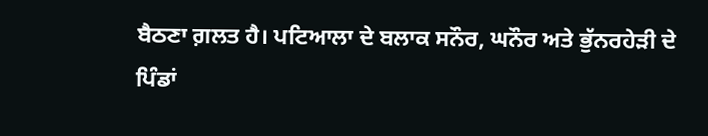ਬੈਠਣਾ ਗ਼ਲਤ ਹੈ। ਪਟਿਆਲਾ ਦੇ ਬਲਾਕ ਸਨੌਰ, ਘਨੌਰ ਅਤੇ ਭੁੱਨਰਹੇੜੀ ਦੇ ਪਿੰਡਾਂ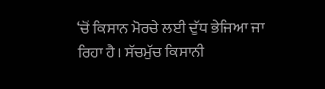‘ਚੋਂ ਕਿਸਾਨ ਮੋਰਚੇ ਲਈ ਦੁੱਧ ਭੇਜਿਆ ਜਾ ਰਿਹਾ ਹੈ। ਸੱਚਮੁੱਚ ਕਿਸਾਨੀ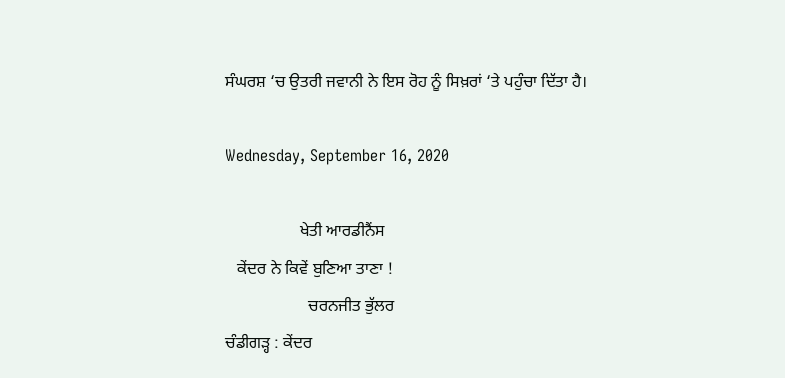ਸੰਘਰਸ਼ ‘ਚ ਉਤਰੀ ਜਵਾਨੀ ਨੇ ਇਸ ਰੋਹ ਨੂੰ ਸਿਖ਼ਰਾਂ ‘ਤੇ ਪਹੁੰਚਾ ਦਿੱਤਾ ਹੈ।

Wednesday, September 16, 2020

                  ਖੇਤੀ ਆਰਡੀਨੈਂਸ
   ਕੇਂਦਰ ਨੇ ਕਿਵੇਂ ਬੁਣਿਆ ਤਾਣਾ !
                    ਚਰਨਜੀਤ ਭੁੱਲਰ
ਚੰਡੀਗੜ੍ਹ : ਕੇਂਦਰ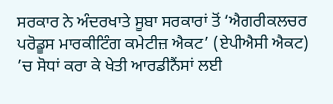ਸਰਕਾਰ ਨੇ ਅੰਦਰਖਾਤੇ ਸੂਬਾ ਸਰਕਾਰਾਂ ਤੋਂ ‘ਐਗਰੀਕਲਚਰ ਪਰੋਡੂਸ ਮਾਰਕੀਟਿੰਗ ਕਮੇਟੀਜ਼ ਐਕਟ’ (ਏਪੀਐਸੀ ਐਕਟ) ’ਚ ਸੋਧਾਂ ਕਰਾ ਕੇ ਖੇਤੀ ਆਰਡੀਨੈਂਸਾਂ ਲਈ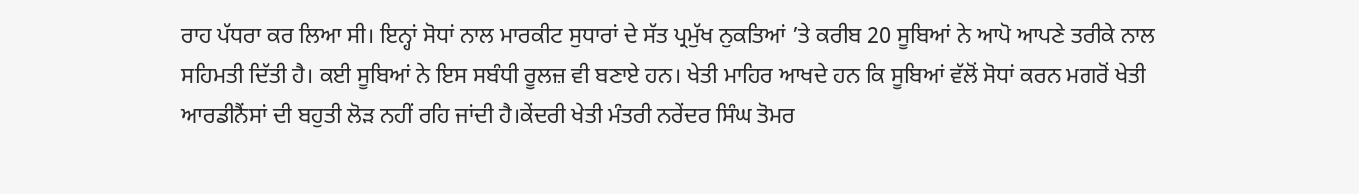ਰਾਹ ਪੱਧਰਾ ਕਰ ਲਿਆ ਸੀ। ਇਨ੍ਹਾਂ ਸੋਧਾਂ ਨਾਲ ਮਾਰਕੀਟ ਸੁਧਾਰਾਂ ਦੇ ਸੱਤ ਪ੍ਰਮੁੱਖ ਨੁਕਤਿਆਂ ’ਤੇ ਕਰੀਬ 20 ਸੂਬਿਆਂ ਨੇ ਆਪੋ ਆਪਣੇ ਤਰੀਕੇ ਨਾਲ ਸਹਿਮਤੀ ਦਿੱਤੀ ਹੈ। ਕਈ ਸੂਬਿਆਂ ਨੇ ਇਸ ਸਬੰਧੀ ਰੂਲਜ਼ ਵੀ ਬਣਾਏ ਹਨ। ਖੇਤੀ ਮਾਹਿਰ ਆਖਦੇ ਹਨ ਕਿ ਸੂਬਿਆਂ ਵੱਲੋਂ ਸੋਧਾਂ ਕਰਨ ਮਗਰੋਂ ਖੇਤੀ ਆਰਡੀਨੈਂਸਾਂ ਦੀ ਬਹੁਤੀ ਲੋੜ ਨਹੀਂ ਰਹਿ ਜਾਂਦੀ ਹੈ।ਕੇਂਦਰੀ ਖੇਤੀ ਮੰਤਰੀ ਨਰੇਂਦਰ ਸਿੰਘ ਤੋਮਰ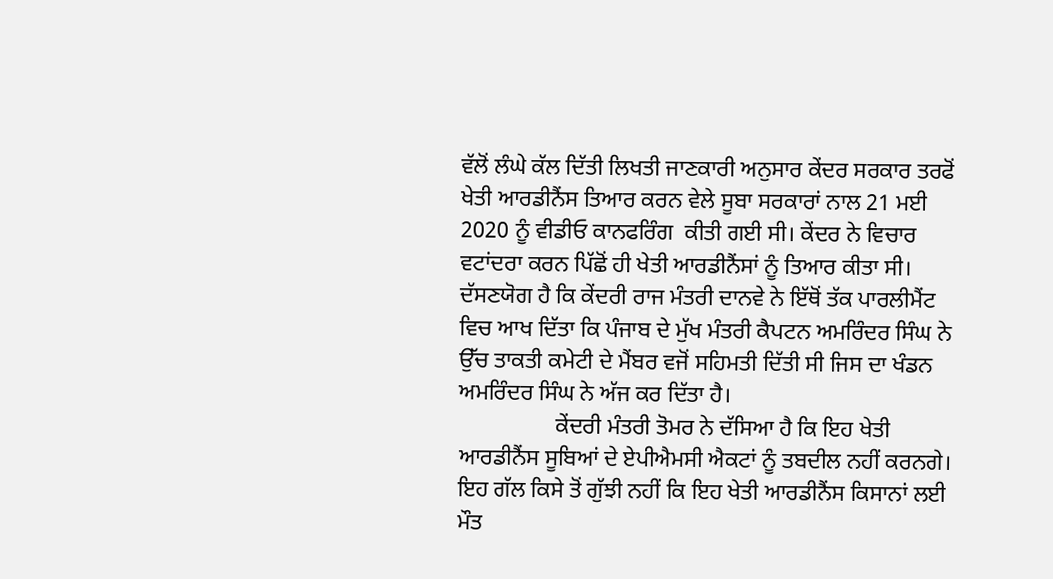ਵੱਲੋਂ ਲੰਘੇ ਕੱਲ ਦਿੱਤੀ ਲਿਖਤੀ ਜਾਣਕਾਰੀ ਅਨੁਸਾਰ ਕੇਂਦਰ ਸਰਕਾਰ ਤਰਫੋਂ ਖੇਤੀ ਆਰਡੀਨੈਂਸ ਤਿਆਰ ਕਰਨ ਵੇਲੇ ਸੂਬਾ ਸਰਕਾਰਾਂ ਨਾਲ 21 ਮਈ 2020 ਨੂੰ ਵੀਡੀਓ ਕਾਨਫਰਿੰਗ  ਕੀਤੀ ਗਈ ਸੀ। ਕੇਂਦਰ ਨੇ ਵਿਚਾਰ ਵਟਾਂਦਰਾ ਕਰਨ ਪਿੱਛੋਂ ਹੀ ਖੇਤੀ ਆਰਡੀਨੈਂਸਾਂ ਨੂੰ ਤਿਆਰ ਕੀਤਾ ਸੀ। ਦੱਸਣਯੋਗ ਹੈ ਕਿ ਕੇਂਦਰੀ ਰਾਜ ਮੰਤਰੀ ਦਾਨਵੇ ਨੇ ਇੱਥੋਂ ਤੱਕ ਪਾਰਲੀਮੈਂਟ ਵਿਚ ਆਖ ਦਿੱਤਾ ਕਿ ਪੰਜਾਬ ਦੇ ਮੁੱਖ ਮੰਤਰੀ ਕੈਪਟਨ ਅਮਰਿੰਦਰ ਸਿੰਘ ਨੇ ਉੱਚ ਤਾਕਤੀ ਕਮੇਟੀ ਦੇ ਮੈਂਬਰ ਵਜੋਂ ਸਹਿਮਤੀ ਦਿੱਤੀ ਸੀ ਜਿਸ ਦਾ ਖੰਡਨ ਅਮਰਿੰਦਰ ਸਿੰਘ ਨੇ ਅੱਜ ਕਰ ਦਿੱਤਾ ਹੈ।
                 ਕੇਂਦਰੀ ਮੰਤਰੀ ਤੋਮਰ ਨੇ ਦੱਸਿਆ ਹੈ ਕਿ ਇਹ ਖੇਤੀ ਆਰਡੀਨੈਂਸ ਸੂਬਿਆਂ ਦੇ ਏਪੀਐਮਸੀ ਐਕਟਾਂ ਨੂੰ ਤਬਦੀਲ ਨਹੀਂ ਕਰਨਗੇ। ਇਹ ਗੱਲ ਕਿਸੇ ਤੋਂ ਗੁੱਝੀ ਨਹੀਂ ਕਿ ਇਹ ਖੇਤੀ ਆਰਡੀਨੈਂਸ ਕਿਸਾਨਾਂ ਲਈ ਮੌਤ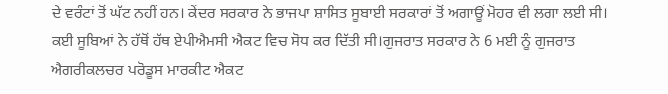ਦੇ ਵਰੰਟਾਂ ਤੋਂ ਘੱਟ ਨਹੀਂ ਹਨ। ਕੇਂਦਰ ਸਰਕਾਰ ਨੇ ਭਾਜਪਾ ਸ਼ਾਸਿਤ ਸੂਬਾਈ ਸਰਕਾਰਾਂ ਤੋਂ ਅਗਾਊਂ ਮੋਹਰ ਵੀ ਲਗਾ ਲਈ ਸੀ। ਕਈ ਸੂਬਿਆਂ ਨੇ ਹੱਥੋਂ ਹੱਥ ਏਪੀਐਮਸੀ ਐਕਟ ਵਿਚ ਸੋਧ ਕਰ ਦਿੱਤੀ ਸੀ।ਗੁਜਰਾਤ ਸਰਕਾਰ ਨੇ 6 ਮਈ ਨੂੰ ਗੁਜਰਾਤ ਐਗਰੀਕਲਚਰ ਪਰੋਡੂਸ ਮਾਰਕੀਟ ਐਕਟ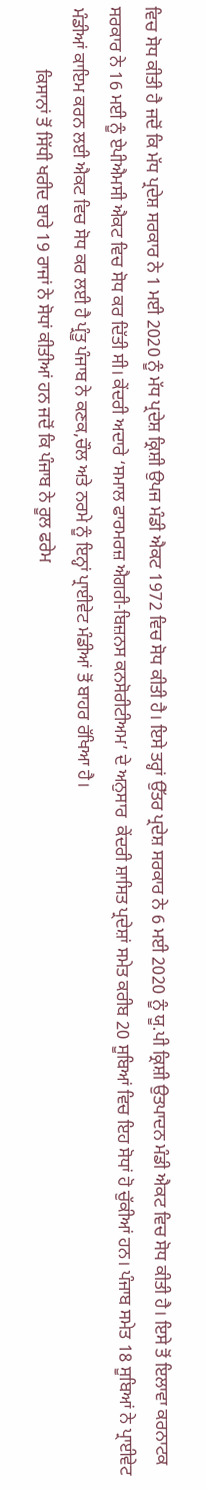ਵਿਚ ਸੋਧ ਕੀਤੀ ਹੈ ਜਦੋਂ ਕਿ ਮੱਧ ਪ੍ਰਦੇਸ਼ ਸਰਕਾਰ ਨੇ 1 ਮਈ 2020 ਨੂੰ ਮੱਧ ਪ੍ਰਦੇਸ਼ ਕ੍ਰਿਸ਼ੀ ਉਪਜ ਮੰਡੀ ਐਕਟ 1972 ਵਿਚ ਸੋਧ ਕੀਤੀ ਹੈ। ਇਸੇ ਤਰ੍ਹਾਂ ਉੱਤਰ ਪ੍ਰਦੇਸ਼ ਸਰਕਾਰ ਨੇ 6 ਮਈ 2020 ਨੂੰ ਯੂ.ਪੀ ਕ੍ਰਿਸ਼ੀ ਉਤਪਾਦਨ ਮੰਡੀ ਐਕਟ ਵਿਚ ਸੋਧ ਕੀਤੀ ਹੈ। ਇਸੇ ਤੋਂ ਇਲਾਵਾ ਕਰਨਾਟਕ ਸਰਕਾਰ ਨੇ 16 ਮਈ ਨੂੰ ਏਪੀਐਮਸੀ ਐਕਟ ਵਿਚ ਸੋਧ ਕਰ ਦਿੱਤੀ ਸੀ। ਕੇਂਦਰੀ ਅਦਾਰੇ ‘ਸਮਾਲ ਫਾਰਮਰਜ਼ ਐਗਰੀ-ਬਿਜ਼ਨਸ ਕਨਸੋਰੀਟੀਅਮ’ ਦੇ ਅਨੁਸਾਰ  ਕੇਂਦਰੀ ਸ਼ਾਸਿਤ ਪ੍ਰਦੇਸ਼ਾਂ ਸਮੇਤ ਕਰੀਬ 20 ਸੂਬਿਆਂ ਵਿਚ ਇਹ ਸੋਧਾਂ ਹੋ ਚੁੱਕੀਆਂ ਹਨ। ਪੰਜਾਬ ਸਮੇਤ 18 ਸੂਬਿਆਂ ਨੇ ਪ੍ਰਾਈਵੇਟ ਮੰਡੀਆਂ ਕਾਇਮ ਕਰਨ ਲਈ ਐਕਟ ਵਿਚ ਸੋਧ ਕਰ ਲਈ ਹੈ ਪ੍ਰੰਤੂ ਪੰਜਾਬ ਨੇ ਕਣਕ,ਚੌਲ ਅਤੇ ਨਰਮੇ ਨੂੰ ਇਨ੍ਹਾਂ ਪ੍ਰਾਈਵੇਟ ਮੰਡੀਆਂ ਤੋਂ ਬਾਹਰ ਰੱਖਿਆ ਹੈ।
              ਕਿਸਾਨਾਂ ਤੋਂ ਸਿੱਧੀ ਖਰੀਦ ਬਾਰੇ 19 ਰਾਜਾਂ ਨੇ ਸੋਧਾਂ ਕੀਤੀਆਂ ਹਨ ਜਦੋਂ ਕਿ ਪੰਜਾਬ ਨੇ ਰੂਲ ਫਰੇਮ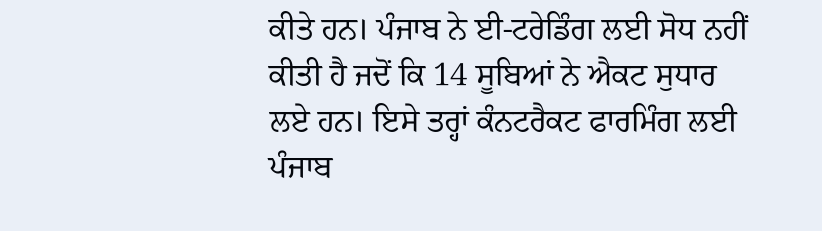ਕੀਤੇ ਹਨ। ਪੰਜਾਬ ਨੇ ਈ-ਟਰੇਡਿੰਗ ਲਈ ਸੋਧ ਨਹੀਂ ਕੀਤੀ ਹੈ ਜਦੋਂ ਕਿ 14 ਸੂਬਿਆਂ ਨੇ ਐਕਟ ਸੁਧਾਰ ਲਏ ਹਨ। ਇਸੇ ਤਰ੍ਹਾਂ ਕੰਨਟਰੈਕਟ ਫਾਰਮਿੰਗ ਲਈ ਪੰਜਾਬ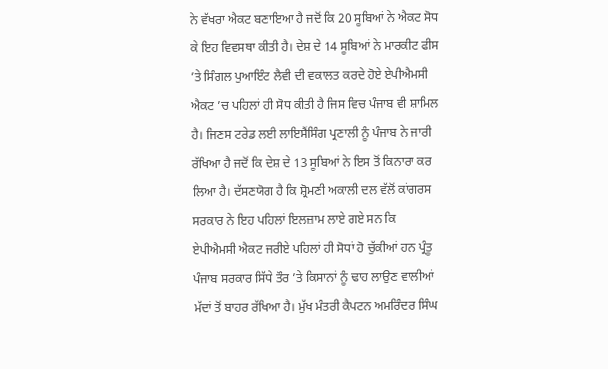ਨੇ ਵੱਖਰਾ ਐਕਟ ਬਣਾਇਆ ਹੈ ਜਦੋਂ ਕਿ 20 ਸੂਬਿਆਂ ਨੇ ਐਕਟ ਸੋਧ ਕੇ ਇਹ ਵਿਵਸਥਾ ਕੀਤੀ ਹੈ। ਦੇਸ਼ ਦੇ 14 ਸੂਬਿਆਂ ਨੇ ਮਾਰਕੀਟ ਫੀਸ ’ਤੇ ਸਿੰਗਲ ਪੁਆਇੰਟ ਲੈਵੀ ਦੀ ਵਕਾਲਤ ਕਰਦੇ ਹੋਏ ਏਪੀਐਮਸੀ ਐਕਟ ’ਚ ਪਹਿਲਾਂ ਹੀ ਸੋਧ ਕੀਤੀ ਹੈ ਜਿਸ ਵਿਚ ਪੰਜਾਬ ਵੀ ਸ਼ਾਮਿਲ ਹੈ। ਜਿਣਸ ਟਰੇਡ ਲਈ ਲਾਇਸੈਂਸਿੰਗ ਪ੍ਰਣਾਲੀ ਨੂੰ ਪੰਜਾਬ ਨੇ ਜਾਰੀ ਰੱਖਿਆ ਹੈ ਜਦੋਂ ਕਿ ਦੇਸ਼ ਦੇ 13 ਸੂਬਿਆਂ ਨੇ ਇਸ ਤੋਂ ਕਿਨਾਰਾ ਕਰ ਲਿਆ ਹੈ। ਦੱਸਣਯੋਗ ਹੈ ਕਿ ਸ਼੍ਰੋਮਣੀ ਅਕਾਲੀ ਦਲ ਵੱਲੋਂ ਕਾਂਗਰਸ ਸਰਕਾਰ ਨੇ ਇਹ ਪਹਿਲਾਂ ਇਲਜ਼ਾਮ ਲਾਏ ਗਏ ਸਨ ਕਿ ਏਪੀਐਮਸੀ ਐਕਟ ਜਰੀਏ ਪਹਿਲਾਂ ਹੀ ਸੋਧਾਂ ਹੋ ਚੁੱਕੀਆਂ ਹਨ ਪ੍ਰੰਤੂ ਪੰਜਾਬ ਸਰਕਾਰ ਸਿੱਧੇ ਤੌਰ ’ਤੇ ਕਿਸਾਨਾਂ ਨੂੰ ਢਾਹ ਲਾਉਣ ਵਾਲੀਆਂ ਮੱਦਾਂ ਤੋਂ ਬਾਹਰ ਰੱਖਿਆ ਹੈ। ਮੁੱਖ ਮੰਤਰੀ ਕੈਪਟਨ ਅਮਰਿੰਦਰ ਸਿੰਘ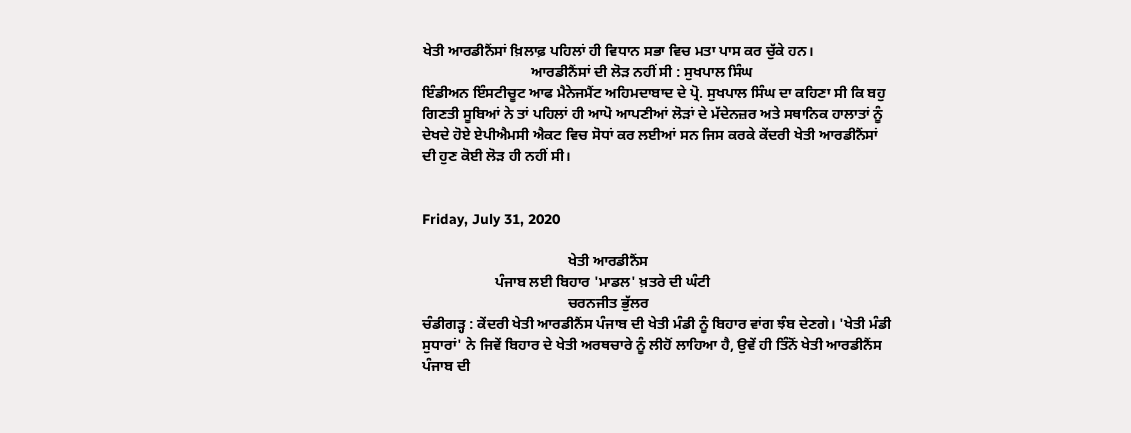ਖੇਤੀ ਆਰਡੀਨੈਂਸਾਂ ਖ਼ਿਲਾਫ਼ ਪਹਿਲਾਂ ਹੀ ਵਿਧਾਨ ਸਭਾ ਵਿਚ ਮਤਾ ਪਾਸ ਕਰ ਚੁੱਕੇ ਹਨ।
                              ਆਰਡੀਨੈਂਸਾਂ ਦੀ ਲੋੜ ਨਹੀਂ ਸੀ : ਸੁਖਪਾਲ ਸਿੰਘ
ਇੰਡੀਅਨ ਇੰਸਟੀਚੂਟ ਆਫ ਮੈਨੇਜਮੈਂਟ ਅਹਿਮਦਾਬਾਦ ਦੇ ਪ੍ਰੋ. ਸੁਖਪਾਲ ਸਿੰਘ ਦਾ ਕਹਿਣਾ ਸੀ ਕਿ ਬਹੁ ਗਿਣਤੀ ਸੂਬਿਆਂ ਨੇ ਤਾਂ ਪਹਿਲਾਂ ਹੀ ਆਪੋ ਆਪਣੀਆਂ ਲੋੜਾਂ ਦੇ ਮੱਦੇਨਜ਼ਰ ਅਤੇ ਸਥਾਨਿਕ ਹਾਲਾਤਾਂ ਨੂੰ ਦੇਖਦੇ ਹੋਏ ਏਪੀਐਮਸੀ ਐਕਟ ਵਿਚ ਸੋਧਾਂ ਕਰ ਲਈਆਂ ਸਨ ਜਿਸ ਕਰਕੇ ਕੇਂਦਰੀ ਖੇਤੀ ਆਰਡੀਨੈਂਸਾਂ ਦੀ ਹੁਣ ਕੋਈ ਲੋੜ ਹੀ ਨਹੀਂ ਸੀ।


Friday, July 31, 2020

                                        ਖੇਤੀ ਆਰਡੀਨੈਂਸ
                    ਪੰਜਾਬ ਲਈ ਬਿਹਾਰ 'ਮਾਡਲ' ਖ਼ਤਰੇ ਦੀ ਘੰਟੀ
                                        ਚਰਨਜੀਤ ਭੁੱਲਰ
ਚੰਡੀਗੜ੍ਹ : ਕੇਂਦਰੀ ਖੇਤੀ ਆਰਡੀਨੈਂਸ ਪੰਜਾਬ ਦੀ ਖੇਤੀ ਮੰਡੀ ਨੂੰ ਬਿਹਾਰ ਵਾਂਗ ਝੰਬ ਦੇਣਗੇ। 'ਖੇਤੀ ਮੰਡੀ ਸੁਧਾਰਾਂ' ਨੇ ਜਿਵੇਂ ਬਿਹਾਰ ਦੇ ਖੇਤੀ ਅਰਥਚਾਰੇ ਨੂੰ ਲੀਹੋਂ ਲਾਹਿਆ ਹੈ, ਉਵੇਂ ਹੀ ਤਿੰਨੋਂ ਖੇਤੀ ਆਰਡੀਨੈਂਸ ਪੰਜਾਬ ਦੀ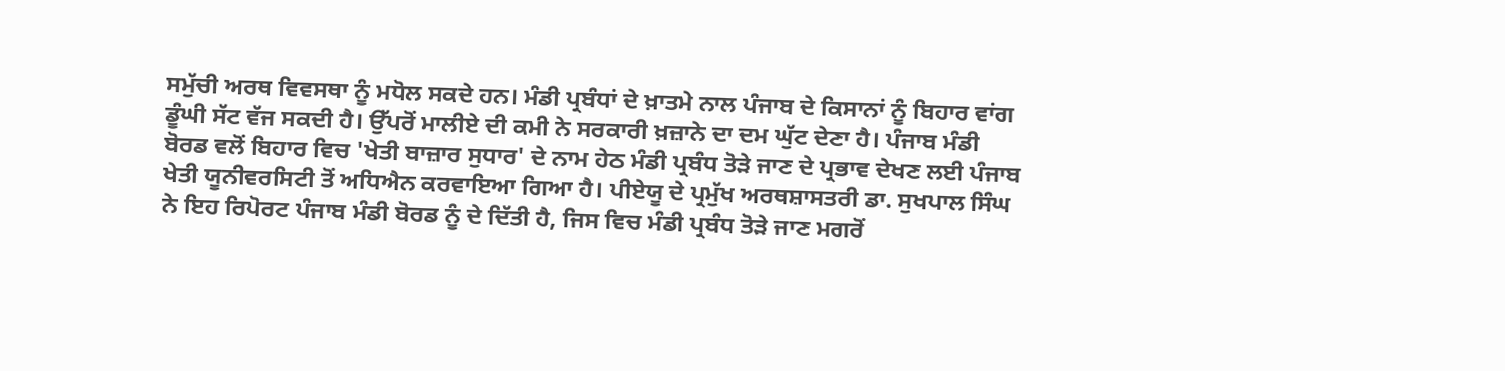ਸਮੁੱਚੀ ਅਰਥ ਵਿਵਸਥਾ ਨੂੰ ਮਧੋਲ ਸਕਦੇ ਹਨ। ਮੰਡੀ ਪ੍ਰਬੰਧਾਂ ਦੇ ਖ਼ਾਤਮੇ ਨਾਲ ਪੰਜਾਬ ਦੇ ਕਿਸਾਨਾਂ ਨੂੰ ਬਿਹਾਰ ਵਾਂਗ ਡੂੰਘੀ ਸੱਟ ਵੱਜ ਸਕਦੀ ਹੈ। ਉੱਪਰੋਂ ਮਾਲੀਏ ਦੀ ਕਮੀ ਨੇ ਸਰਕਾਰੀ ਖ਼ਜ਼ਾਨੇ ਦਾ ਦਮ ਘੁੱਟ ਦੇਣਾ ਹੈ। ਪੰਜਾਬ ਮੰਡੀ ਬੋਰਡ ਵਲੋਂ ਬਿਹਾਰ ਵਿਚ 'ਖੇਤੀ ਬਾਜ਼ਾਰ ਸੁਧਾਰ' ਦੇ ਨਾਮ ਹੇਠ ਮੰਡੀ ਪ੍ਰਬੰਧ ਤੋੜੇ ਜਾਣ ਦੇ ਪ੍ਰਭਾਵ ਦੇਖਣ ਲਈ ਪੰਜਾਬ ਖੇਤੀ ਯੂਨੀਵਰਸਿਟੀ ਤੋਂ ਅਧਿਐਨ ਕਰਵਾਇਆ ਗਿਆ ਹੈ। ਪੀਏਯੂ ਦੇ ਪ੍ਰਮੁੱਖ ਅਰਥਸ਼ਾਸਤਰੀ ਡਾ. ਸੁਖਪਾਲ ਸਿੰਘ ਨੇ ਇਹ ਰਿਪੋਰਟ ਪੰਜਾਬ ਮੰਡੀ ਬੋਰਡ ਨੂੰ ਦੇ ਦਿੱਤੀ ਹੈ, ਜਿਸ ਵਿਚ ਮੰਡੀ ਪ੍ਰਬੰਧ ਤੋੜੇ ਜਾਣ ਮਗਰੋਂ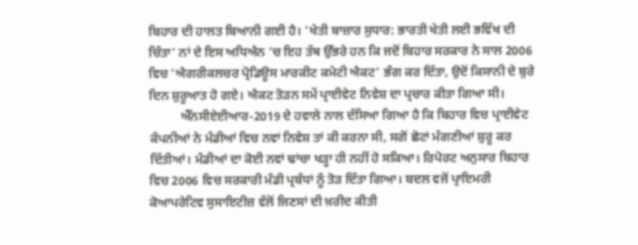ਬਿਹਾਰ ਦੀ ਹਾਲਤ ਬਿਆਨੀ ਗਈ ਹੈ। 'ਖੇਤੀ ਬਾਜ਼ਾਰ ਸੁਧਾਰ: ਭਾਰਤੀ ਖੇਤੀ ਲਈ ਭਵਿੱਖ ਦੀ ਚਿੰਤਾ' ਨਾਂ ਦੇ ਇਸ ਅਧਿਐਨ 'ਚ ਇਹ ਤੱਥ ਉੱਭਰੇ ਹਨ ਕਿ ਜਦੋਂ ਬਿਹਾਰ ਸਰਕਾਰ ਨੇ ਸਾਲ 2006 ਵਿਚ 'ਐਗਰੀਕਲਚਰ ਪ੍ਰੋਡਿਊਸ ਮਾਰਕੀਟ ਕਮੇਟੀ ਐਕਟ' ਭੰਗ ਕਰ ਦਿੱਤਾ, ਉਦੋਂ ਕਿਸਾਨੀ ਦੇ ਬੁਰੇ ਦਿਨ ਸ਼ੁਰੂਆਤ ਹੋ ਗਏ। ਐਕਟ ਤੋੜਨ ਸਮੇਂ ਪ੍ਰਾਈਵੇਟ ਨਿਵੇਸ਼ ਦਾ ਪ੍ਰਚਾਰ ਕੀਤਾ ਗਿਆ ਸੀ।
          ਐੱਨਸੀਏਈਆਰ-2019 ਦੇ ਹਵਾਲੇ ਨਾਲ ਦੱਸਿਆ ਗਿਆ ਹੈ ਕਿ ਬਿਹਾਰ ਵਿਚ ਪ੍ਰਾਈਵੇਟ ਕੰਪਨੀਆਂ ਨੇ ਮੰਡੀਆਂ ਵਿਚ ਨਵਾਂ ਨਿਵੇਸ਼ ਤਾਂ ਕੀ ਕਰਨਾ ਸੀ, ਸਗੋਂ ਛੋਟਾਂ ਮੰਗਣੀਆਂ ਸ਼ੁਰੂ ਕਰ ਦਿੱਤੀਆਂ। ਮੰਡੀਆਂ ਦਾ ਕੋਈ ਨਵਾਂ ਢਾਂਚਾ ਖੜ੍ਹਾ ਹੀ ਨਹੀਂ ਹੋ ਸਕਿਆ। ਰਿਪੋਰਟ ਅਨੁਸਾਰ ਬਿਹਾਰ ਵਿਚ 2006 ਵਿਚ ਸਰਕਾਰੀ ਮੰਡੀ ਪ੍ਰਬੰਧਾਂ ਨੂੰ ਤੋੜ ਦਿੱਤਾ ਗਿਆ। ਬਦਲ ਵਜੋਂ ਪ੍ਰਾਇਮਰੀ ਕੋਆਪਰੇਟਿਵ ਸੁਸਾਇਟੀਜ਼ ਵੱਲੋਂ ਜਿਣਸਾਂ ਦੀ ਖ਼ਰੀਦ ਕੀਤੀ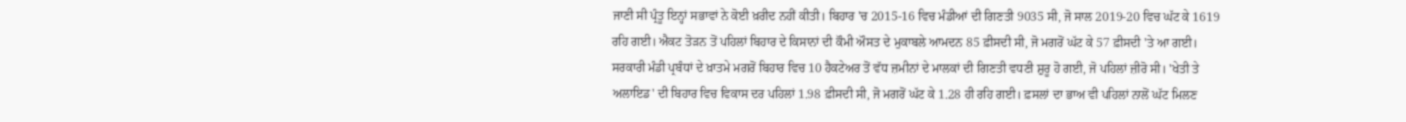ਜਾਣੀ ਸੀ ਪ੍ਰੰਤੂ ਇਨ੍ਹਾਂ ਸਭਾਵਾਂ ਨੇ ਕੋਈ ਖ਼ਰੀਦ ਨਹੀਂ ਕੀਤੀ। ਬਿਹਾਰ 'ਚ 2015-16 ਵਿਚ ਮੰਡੀਆਂ ਦੀ ਗਿਣਤੀ 9035 ਸੀ, ਜੋ ਸਾਲ 2019-20 ਵਿਚ ਘੱਟ ਕੇ 1619 ਰਹਿ ਗਈ। ਐਕਟ ਤੋੜਨ ਤੋਂ ਪਹਿਲਾਂ ਬਿਹਾਰ ਦੇ ਕਿਸਾਨਾਂ ਦੀ ਕੌਮੀ ਔਸਤ ਦੇ ਮੁਕਾਬਲੇ ਆਮਦਨ 85 ਫ਼ੀਸਦੀ ਸੀ, ਜੋ ਮਗਰੋਂ ਘੱਟ ਕੇ 57 ਫ਼ੀਸਦੀ 'ਤੇ ਆ ਗਈ। ਸਰਕਾਰੀ ਮੰਡੀ ਪ੍ਰਬੰਧਾਂ ਦੇ ਖ਼ਾਤਮੇ ਮਗਰੋਂ ਬਿਹਾਰ ਵਿਚ 10 ਹੈਕਟੇਅਰ ਤੋਂ ਵੱਧ ਜ਼ਮੀਨਾਂ ਦੇ ਮਾਲਕਾਂ ਦੀ ਗਿਣਤੀ ਵਧਣੀ ਸ਼ੁਰੂ ਹੋ ਗਈ, ਜੋ ਪਹਿਲਾਂ ਜ਼ੀਰੋ ਸੀ। 'ਖੇਤੀ ਤੇ ਅਲਾਇਡ' ਦੀ ਬਿਹਾਰ ਵਿਚ ਵਿਕਾਸ ਦਰ ਪਹਿਲਾਂ 1.98 ਫ਼ੀਸਦੀ ਸੀ, ਜੋ ਮਗਰੋਂ ਘੱਟ ਕੇ 1.28 ਹੀ ਰਹਿ ਗਈ। ਫ਼ਸਲਾਂ ਦਾ ਭਾਅ ਵੀ ਪਹਿਲਾਂ ਨਾਲੋਂ ਘੱਟ ਮਿਲਣ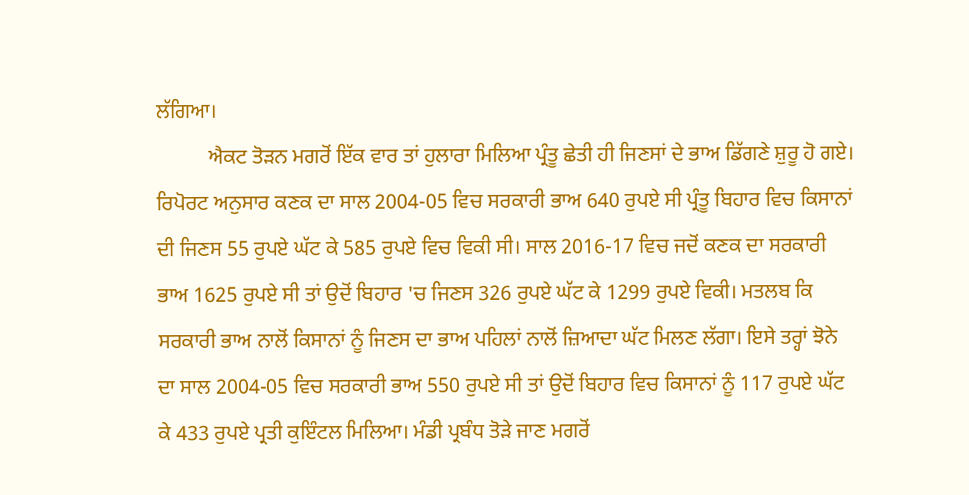ਲੱਗਿਆ।
          ਐਕਟ ਤੋੜਨ ਮਗਰੋਂ ਇੱਕ ਵਾਰ ਤਾਂ ਹੁਲਾਰਾ ਮਿਲਿਆ ਪ੍ਰੰਤੂ ਛੇਤੀ ਹੀ ਜਿਣਸਾਂ ਦੇ ਭਾਅ ਡਿੱਗਣੇ ਸ਼ੁਰੂ ਹੋ ਗਏ। ਰਿਪੋਰਟ ਅਨੁਸਾਰ ਕਣਕ ਦਾ ਸਾਲ 2004-05 ਵਿਚ ਸਰਕਾਰੀ ਭਾਅ 640 ਰੁਪਏ ਸੀ ਪ੍ਰੰਤੂ ਬਿਹਾਰ ਵਿਚ ਕਿਸਾਨਾਂ ਦੀ ਜਿਣਸ 55 ਰੁਪਏ ਘੱਟ ਕੇ 585 ਰੁਪਏ ਵਿਚ ਵਿਕੀ ਸੀ। ਸਾਲ 2016-17 ਵਿਚ ਜਦੋਂ ਕਣਕ ਦਾ ਸਰਕਾਰੀ ਭਾਅ 1625 ਰੁਪਏ ਸੀ ਤਾਂ ਉਦੋਂ ਬਿਹਾਰ 'ਚ ਜਿਣਸ 326 ਰੁਪਏ ਘੱਟ ਕੇ 1299 ਰੁਪਏ ਵਿਕੀ। ਮਤਲਬ ਕਿ ਸਰਕਾਰੀ ਭਾਅ ਨਾਲੋਂ ਕਿਸਾਨਾਂ ਨੂੰ ਜਿਣਸ ਦਾ ਭਾਅ ਪਹਿਲਾਂ ਨਾਲੋਂ ਜ਼ਿਆਦਾ ਘੱਟ ਮਿਲਣ ਲੱਗਾ। ਇਸੇ ਤਰ੍ਹਾਂ ਝੋਨੇ ਦਾ ਸਾਲ 2004-05 ਵਿਚ ਸਰਕਾਰੀ ਭਾਅ 550 ਰੁਪਏ ਸੀ ਤਾਂ ਉਦੋਂ ਬਿਹਾਰ ਵਿਚ ਕਿਸਾਨਾਂ ਨੂੰ 117 ਰੁਪਏ ਘੱਟ ਕੇ 433 ਰੁਪਏ ਪ੍ਰਤੀ ਕੁਇੰਟਲ ਮਿਲਿਆ। ਮੰਡੀ ਪ੍ਰਬੰਧ ਤੋੜੇ ਜਾਣ ਮਗਰੋਂ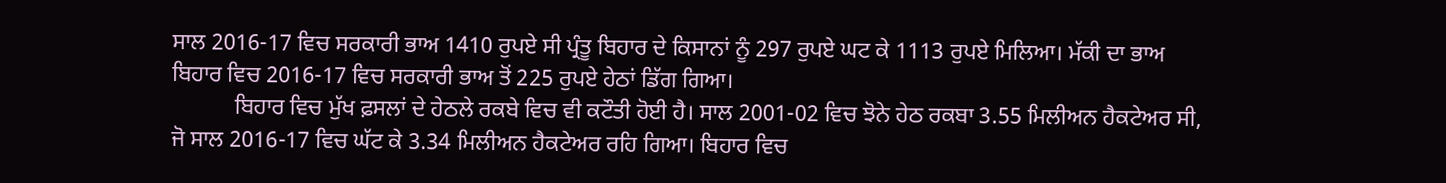ਸਾਲ 2016-17 ਵਿਚ ਸਰਕਾਰੀ ਭਾਅ 1410 ਰੁਪਏ ਸੀ ਪ੍ਰੰਤੂ ਬਿਹਾਰ ਦੇ ਕਿਸਾਨਾਂ ਨੂੰ 297 ਰੁਪਏ ਘਟ ਕੇ 1113 ਰੁਪਏ ਮਿਲਿਆ। ਮੱਕੀ ਦਾ ਭਾਅ ਬਿਹਾਰ ਵਿਚ 2016-17 ਵਿਚ ਸਰਕਾਰੀ ਭਾਅ ਤੋਂ 225 ਰੁਪਏ ਹੇਠਾਂ ਡਿੱਗ ਗਿਆ।
           ਬਿਹਾਰ ਵਿਚ ਮੁੱਖ ਫ਼ਸਲਾਂ ਦੇ ਹੇਠਲੇ ਰਕਬੇ ਵਿਚ ਵੀ ਕਟੌਤੀ ਹੋਈ ਹੈ। ਸਾਲ 2001-02 ਵਿਚ ਝੋਨੇ ਹੇਠ ਰਕਬਾ 3.55 ਮਿਲੀਅਨ ਹੈਕਟੇਅਰ ਸੀ, ਜੋ ਸਾਲ 2016-17 ਵਿਚ ਘੱਟ ਕੇ 3.34 ਮਿਲੀਅਨ ਹੈਕਟੇਅਰ ਰਹਿ ਗਿਆ। ਬਿਹਾਰ ਵਿਚ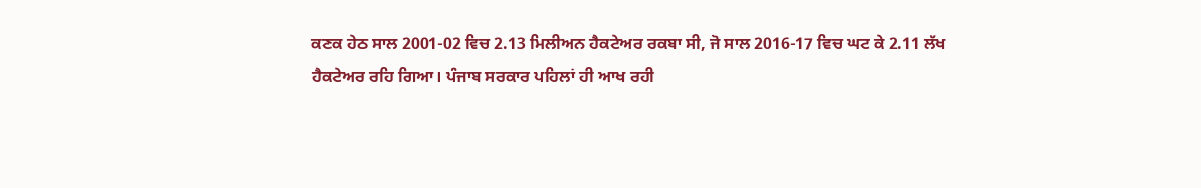ਕਣਕ ਹੇਠ ਸਾਲ 2001-02 ਵਿਚ 2.13 ਮਿਲੀਅਨ ਹੈਕਟੇਅਰ ਰਕਬਾ ਸੀ, ਜੋ ਸਾਲ 2016-17 ਵਿਚ ਘਟ ਕੇ 2.11 ਲੱਖ ਹੈਕਟੇਅਰ ਰਹਿ ਗਿਆ। ਪੰਜਾਬ ਸਰਕਾਰ ਪਹਿਲਾਂ ਹੀ ਆਖ ਰਹੀ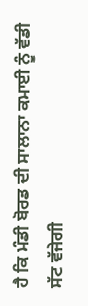ਹੈ ਕਿ ਮੰਡੀ ਬੋਰਡ ਦੀ ਸਾਲਾਨਾ ਕਮਾਈ ਨੂੰ ਵੱਡੀ ਸੱਟ ਵੱਜੇਗੀ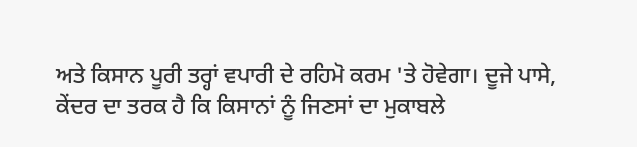ਅਤੇ ਕਿਸਾਨ ਪੂਰੀ ਤਰ੍ਹਾਂ ਵਪਾਰੀ ਦੇ ਰਹਿਮੋ ਕਰਮ 'ਤੇ ਹੋਵੇਗਾ। ਦੂਜੇ ਪਾਸੇ, ਕੇਂਦਰ ਦਾ ਤਰਕ ਹੈ ਕਿ ਕਿਸਾਨਾਂ ਨੂੰ ਜਿਣਸਾਂ ਦਾ ਮੁਕਾਬਲੇ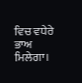ਵਿਚ ਵਧੇਰੇ ਭਾਅ ਮਿਲੇਗਾ।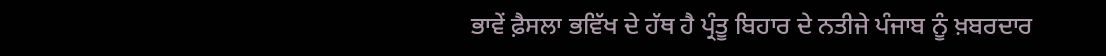ਭਾਵੇਂ ਫ਼ੈਸਲਾ ਭਵਿੱਖ ਦੇ ਹੱਥ ਹੈ ਪ੍ਰੰਤੂ ਬਿਹਾਰ ਦੇ ਨਤੀਜੇ ਪੰਜਾਬ ਨੂੰ ਖ਼ਬਰਦਾਰ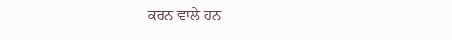ਕਰਨ ਵਾਲੇ ਹਨ